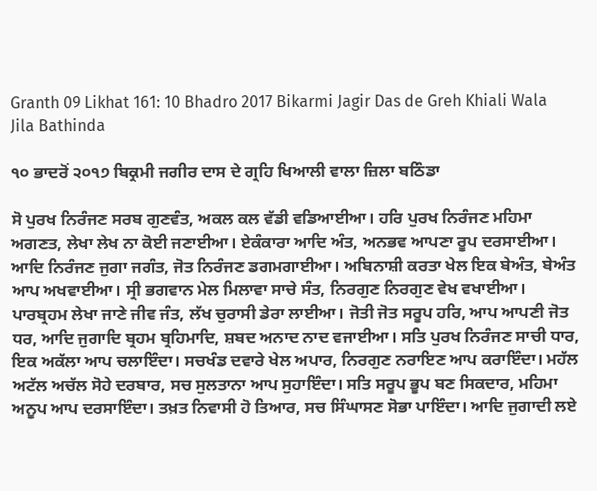Granth 09 Likhat 161: 10 Bhadro 2017 Bikarmi Jagir Das de Greh Khiali Wala Jila Bathinda

੧੦ ਭਾਦਰੋਂ ੨੦੧੭ ਬਿਕ੍ਰਮੀ ਜਗੀਰ ਦਾਸ ਦੇ ਗ੍ਰਹਿ ਖਿਆਲੀ ਵਾਲਾ ਜ਼ਿਲਾ ਬਠਿੰਡਾ

ਸੋ ਪੁਰਖ ਨਿਰੰਜਣ ਸਰਬ ਗੁਣਵੰਤ, ਅਕਲ ਕਲ ਵੱਡੀ ਵਡਿਆਈਆ। ਹਰਿ ਪੁਰਖ ਨਿਰੰਜਣ ਮਹਿਮਾ ਅਗਣਤ, ਲੇਖਾ ਲੇਖ ਨਾ ਕੋਈ ਜਣਾਈਆ। ਏਕੰਕਾਰਾ ਆਦਿ ਅੰਤ, ਅਨਭਵ ਆਪਣਾ ਰੂਪ ਦਰਸਾਈਆ। ਆਦਿ ਨਿਰੰਜਣ ਜੁਗਾ ਜਗੰਤ, ਜੋਤ ਨਿਰੰਜਣ ਡਗਮਗਾਈਆ। ਅਬਿਨਾਸ਼ੀ ਕਰਤਾ ਖੇਲ ਇਕ ਬੇਅੰਤ, ਬੇਅੰਤ ਆਪ ਅਖਵਾਈਆ। ਸ੍ਰੀ ਭਗਵਾਨ ਮੇਲ ਮਿਲਾਵਾ ਸਾਚੇ ਸੰਤ, ਨਿਰਗੁਣ ਨਿਰਗੁਣ ਵੇਖ ਵਖਾਈਆ। ਪਾਰਬ੍ਰਹਮ ਲੇਖਾ ਜਾਣੇ ਜੀਵ ਜੰਤ, ਲੱਖ ਚੁਰਾਸੀ ਡੇਰਾ ਲਾਈਆ। ਜੋਤੀ ਜੋਤ ਸਰੂਪ ਹਰਿ, ਆਪ ਆਪਣੀ ਜੋਤ ਧਰ, ਆਦਿ ਜੁਗਾਦਿ ਬ੍ਰਹਮ ਬ੍ਰਹਿਮਾਦਿ, ਸ਼ਬਦ ਅਨਾਦ ਨਾਦ ਵਜਾਈਆ। ਸਤਿ ਪੁਰਖ ਨਿਰੰਜਣ ਸਾਚੀ ਧਾਰ, ਇਕ ਅਕੱਲਾ ਆਪ ਚਲਾਇੰਦਾ। ਸਚਖੰਡ ਦਵਾਰੇ ਖੇਲ ਅਪਾਰ, ਨਿਰਗੁਣ ਨਰਾਇਣ ਆਪ ਕਰਾਇੰਦਾ। ਮਹੱਲ ਅਟੱਲ ਅਚੱਲ ਸੋਹੇ ਦਰਬਾਰ, ਸਚ ਸੁਲਤਾਨਾ ਆਪ ਸੁਹਾਇੰਦਾ। ਸਤਿ ਸਰੂਪ ਭੂਪ ਬਣ ਸਿਕਦਾਰ, ਮਹਿਮਾ ਅਨੂਪ ਆਪ ਦਰਸਾਇੰਦਾ। ਤਖ਼ਤ ਨਿਵਾਸੀ ਹੋ ਤਿਆਰ, ਸਚ ਸਿੰਘਾਸਣ ਸੋਭਾ ਪਾਇੰਦਾ। ਆਦਿ ਜੁਗਾਦੀ ਲਏ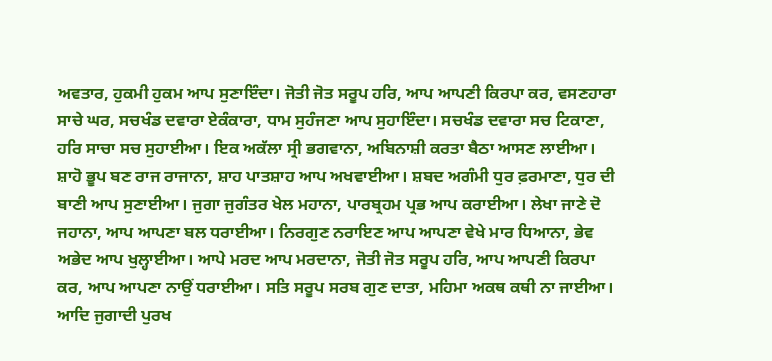ਅਵਤਾਰ, ਹੁਕਮੀ ਹੁਕਮ ਆਪ ਸੁਣਾਇੰਦਾ। ਜੋਤੀ ਜੋਤ ਸਰੂਪ ਹਰਿ, ਆਪ ਆਪਣੀ ਕਿਰਪਾ ਕਰ, ਵਸਣਹਾਰਾ ਸਾਚੇ ਘਰ, ਸਚਖੰਡ ਦਵਾਰਾ ਏਕੰਕਾਰਾ, ਧਾਮ ਸੁਹੰਜਣਾ ਆਪ ਸੁਹਾਇੰਦਾ। ਸਚਖੰਡ ਦਵਾਰਾ ਸਚ ਟਿਕਾਣਾ, ਹਰਿ ਸਾਚਾ ਸਚ ਸੁਹਾਈਆ। ਇਕ ਅਕੱਲਾ ਸ੍ਰੀ ਭਗਵਾਨਾ, ਅਬਿਨਾਸ਼ੀ ਕਰਤਾ ਬੈਠਾ ਆਸਣ ਲਾਈਆ। ਸ਼ਾਹੋ ਭੂਪ ਬਣ ਰਾਜ ਰਾਜਾਨਾ, ਸ਼ਾਹ ਪਾਤਸ਼ਾਹ ਆਪ ਅਖਵਾਈਆ। ਸ਼ਬਦ ਅਗੰਮੀ ਧੁਰ ਫ਼ਰਮਾਣਾ, ਧੁਰ ਦੀ ਬਾਣੀ ਆਪ ਸੁਣਾਈਆ। ਜੁਗਾ ਜੁਗੰਤਰ ਖੇਲ ਮਹਾਨਾ, ਪਾਰਬ੍ਰਹਮ ਪ੍ਰਭ ਆਪ ਕਰਾਈਆ। ਲੇਖਾ ਜਾਣੇ ਦੋ ਜਹਾਨਾ, ਆਪ ਆਪਣਾ ਬਲ ਧਰਾਈਆ। ਨਿਰਗੁਣ ਨਰਾਇਣ ਆਪ ਆਪਣਾ ਵੇਖੇ ਮਾਰ ਧਿਆਨਾ, ਭੇਵ ਅਭੇਦ ਆਪ ਖੁਲ੍ਹਾਈਆ। ਆਪੇ ਮਰਦ ਆਪ ਮਰਦਾਨਾ, ਜੋਤੀ ਜੋਤ ਸਰੂਪ ਹਰਿ, ਆਪ ਆਪਣੀ ਕਿਰਪਾ ਕਰ, ਆਪ ਆਪਣਾ ਨਾਉਂ ਧਰਾਈਆ। ਸਤਿ ਸਰੂਪ ਸਰਬ ਗੁਣ ਦਾਤਾ, ਮਹਿਮਾ ਅਕਥ ਕਥੀ ਨਾ ਜਾਈਆ। ਆਦਿ ਜੁਗਾਦੀ ਪੁਰਖ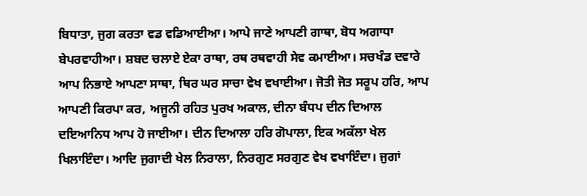ਬਿਧਾਤਾ, ਜੁਗ ਕਰਤਾ ਵਡ ਵਡਿਆਈਆ। ਆਪੇ ਜਾਣੇ ਆਪਣੀ ਗਾਥਾ, ਬੋਧ ਅਗਾਧਾ ਬੇਪਰਵਾਹੀਆ। ਸ਼ਬਦ ਚਲਾਏ ਏਕਾ ਰਾਥਾ, ਰਥ ਰਥਵਾਹੀ ਸੇਵ ਕਮਾਈਆ। ਸਚਖੰਡ ਦਵਾਰੇ ਆਪ ਨਿਭਾਏ ਆਪਣਾ ਸਾਥਾ, ਥਿਰ ਘਰ ਸਾਚਾ ਵੇਖ ਵਖਾਈਆ। ਜੋਤੀ ਜੋਤ ਸਰੂਪ ਹਰਿ, ਆਪ ਆਪਣੀ ਕਿਰਪਾ ਕਰ, ਅਜੂਨੀ ਰਹਿਤ ਪੁਰਖ ਅਕਾਲ, ਦੀਨਾ ਬੰਧਪ ਦੀਨ ਦਿਆਲ ਦਇਆਨਿਧ ਆਪ ਹੋ ਜਾਈਆ। ਦੀਨ ਦਿਆਲਾ ਹਰਿ ਗੋਪਾਲਾ, ਇਕ ਅਕੱਲਾ ਖੇਲ ਖਿਲਾਇੰਦਾ। ਆਦਿ ਜੁਗਾਦੀ ਖੇਲ ਨਿਰਾਲਾ, ਨਿਰਗੁਣ ਸਰਗੁਣ ਵੇਖ ਵਖਾਇੰਦਾ। ਜੁਗਾਂ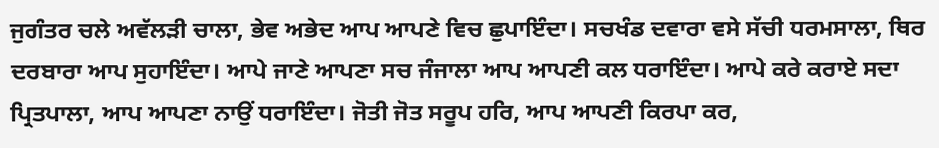ਜੁਗੰਤਰ ਚਲੇ ਅਵੱਲੜੀ ਚਾਲਾ, ਭੇਵ ਅਭੇਦ ਆਪ ਆਪਣੇ ਵਿਚ ਛੁਪਾਇੰਦਾ। ਸਚਖੰਡ ਦਵਾਰਾ ਵਸੇ ਸੱਚੀ ਧਰਮਸਾਲਾ, ਥਿਰ ਦਰਬਾਰਾ ਆਪ ਸੁਹਾਇੰਦਾ। ਆਪੇ ਜਾਣੇ ਆਪਣਾ ਸਚ ਜੰਜਾਲਾ ਆਪ ਆਪਣੀ ਕਲ ਧਰਾਇੰਦਾ। ਆਪੇ ਕਰੇ ਕਰਾਏ ਸਦਾ ਪ੍ਰਿਤਪਾਲਾ, ਆਪ ਆਪਣਾ ਨਾਉਂ ਧਰਾਇੰਦਾ। ਜੋਤੀ ਜੋਤ ਸਰੂਪ ਹਰਿ, ਆਪ ਆਪਣੀ ਕਿਰਪਾ ਕਰ,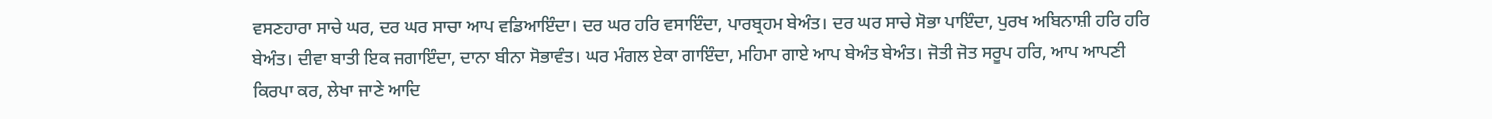ਵਸਣਹਾਰਾ ਸਾਚੇ ਘਰ, ਦਰ ਘਰ ਸਾਚਾ ਆਪ ਵਡਿਆਇੰਦਾ। ਦਰ ਘਰ ਹਰਿ ਵਸਾਇੰਦਾ, ਪਾਰਬ੍ਰਹਮ ਬੇਅੰਤ। ਦਰ ਘਰ ਸਾਚੇ ਸੋਭਾ ਪਾਇੰਦਾ, ਪੁਰਖ ਅਬਿਨਾਸ਼ੀ ਹਰਿ ਹਰਿ ਬੇਅੰਤ। ਦੀਵਾ ਬਾਤੀ ਇਕ ਜਗਾਇੰਦਾ, ਦਾਨਾ ਬੀਨਾ ਸੋਭਾਵੰਤ। ਘਰ ਮੰਗਲ ਏਕਾ ਗਾਇੰਦਾ, ਮਹਿਮਾ ਗਾਏ ਆਪ ਬੇਅੰਤ ਬੇਅੰਤ। ਜੋਤੀ ਜੋਤ ਸਰੂਪ ਹਰਿ, ਆਪ ਆਪਣੀ ਕਿਰਪਾ ਕਰ, ਲੇਖਾ ਜਾਣੇ ਆਦਿ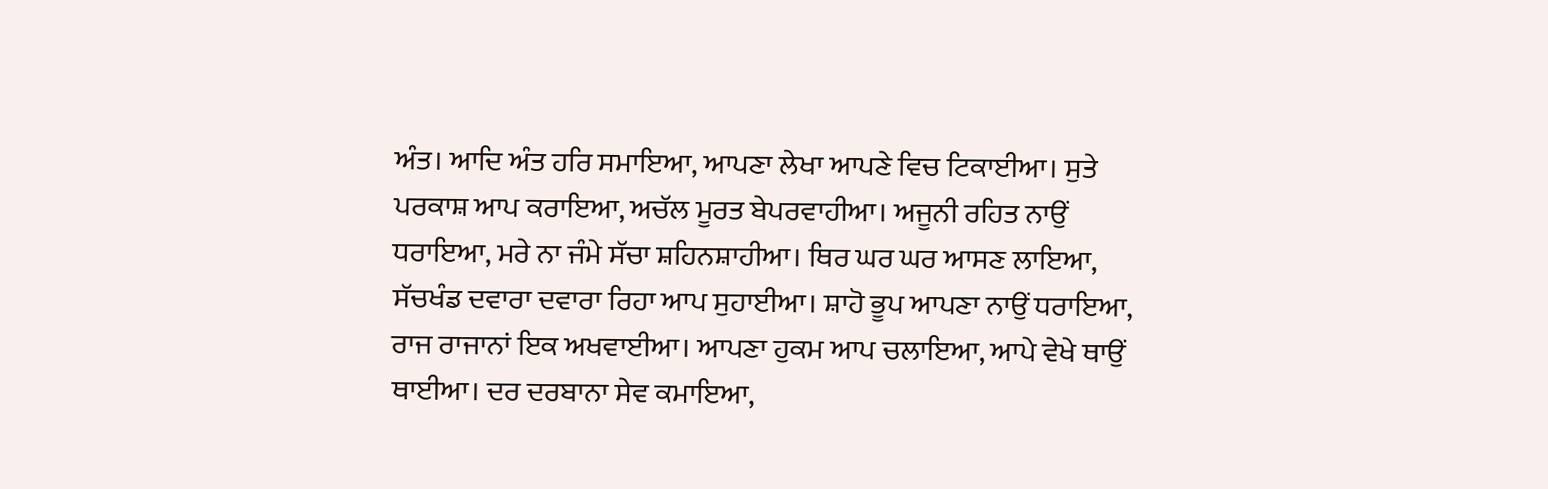ਅੰਤ। ਆਦਿ ਅੰਤ ਹਰਿ ਸਮਾਇਆ, ਆਪਣਾ ਲੇਖਾ ਆਪਣੇ ਵਿਚ ਟਿਕਾਈਆ। ਸੁਤੇ ਪਰਕਾਸ਼ ਆਪ ਕਰਾਇਆ, ਅਚੱਲ ਮੂਰਤ ਬੇਪਰਵਾਹੀਆ। ਅਜੂਨੀ ਰਹਿਤ ਨਾਉਂ ਧਰਾਇਆ, ਮਰੇ ਨਾ ਜੰਮੇ ਸੱਚਾ ਸ਼ਹਿਨਸ਼ਾਹੀਆ। ਥਿਰ ਘਰ ਘਰ ਆਸਣ ਲਾਇਆ, ਸੱਚਖੰਡ ਦਵਾਰਾ ਦਵਾਰਾ ਰਿਹਾ ਆਪ ਸੁਹਾਈਆ। ਸ਼ਾਹੋ ਭੂਪ ਆਪਣਾ ਨਾਉਂ ਧਰਾਇਆ, ਰਾਜ ਰਾਜਾਨਾਂ ਇਕ ਅਖਵਾਈਆ। ਆਪਣਾ ਹੁਕਮ ਆਪ ਚਲਾਇਆ, ਆਪੇ ਵੇਖੇ ਥਾਉਂ ਥਾਈਆ। ਦਰ ਦਰਬਾਨਾ ਸੇਵ ਕਮਾਇਆ,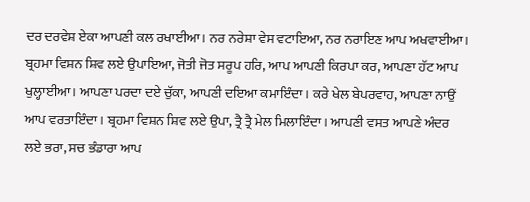ਦਰ ਦਰਵੇਸ਼ ਏਕਾ ਆਪਣੀ ਕਲ ਰਖਾਈਆ। ਨਰ ਨਰੇਸ਼ਾ ਵੇਸ ਵਟਾਇਆ, ਨਰ ਨਰਾਇਣ ਆਪ ਅਖਵਾਈਆ। ਬ੍ਰਹਮਾ ਵਿਸ਼ਨ ਸ਼ਿਵ ਲਏ ਉਪਾਇਆ, ਜੋਤੀ ਜੋਤ ਸਰੂਪ ਹਰਿ, ਆਪ ਆਪਣੀ ਕਿਰਪਾ ਕਰ, ਆਪਣਾ ਹੱਟ ਆਪ ਖੁਲ੍ਹਾਈਆ। ਆਪਣਾ ਪਰਦਾ ਦਏ ਚੁੱਕਾ, ਆਪਣੀ ਦਇਆ ਕਮਾਇੰਦਾ। ਕਰੇ ਖੇਲ ਬੇਪਰਵਾਹ, ਆਪਣਾ ਨਾਉਂ ਆਪ ਵਰਤਾਇੰਦਾ। ਬ੍ਰਹਮਾ ਵਿਸ਼ਨ ਸ਼ਿਵ ਲਏ ਉਪਾ, ਤ੍ਰੈ ਤ੍ਰੈ ਮੇਲ ਮਿਲਾਇੰਦਾ। ਆਪਣੀ ਵਸਤ ਆਪਣੇ ਅੰਦਰ ਲਏ ਭਰਾ, ਸਚ ਭੰਡਾਰਾ ਆਪ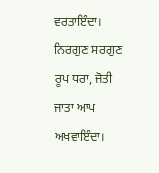ਵਰਤਾਇੰਦਾ। ਨਿਰਗੁਣ ਸਰਗੁਣ ਰੂਪ ਧਰਾ, ਜੋਤੀ ਜਾਤਾ ਆਪ ਅਖਵਾਇੰਦਾ।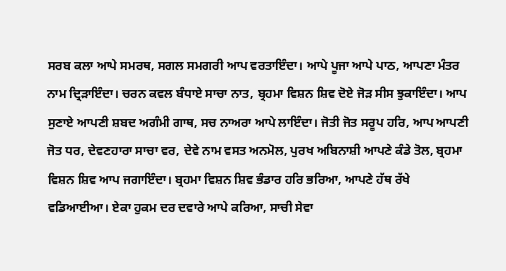ਸਰਬ ਕਲਾ ਆਪੇ ਸਮਰਥ, ਸਗਲ ਸਮਗਰੀ ਆਪ ਵਰਤਾਇੰਦਾ। ਆਪੇ ਪੂਜਾ ਆਪੇ ਪਾਠ, ਆਪਣਾ ਮੰਤਰ ਨਾਮ ਦ੍ਰਿੜਾਇੰਦਾ। ਚਰਨ ਕਵਲ ਬੰਧਾਏ ਸਾਚਾ ਨਾਤ, ਬ੍ਰਹਮਾ ਵਿਸ਼ਨ ਸ਼ਿਵ ਦੋਏ ਜੋੜ ਸੀਸ ਝੁਕਾਇੰਦਾ। ਆਪ ਸੁਣਾਏ ਆਪਣੀ ਸ਼ਬਦ ਅਗੰਮੀ ਗਾਥ, ਸਚ ਨਾਅਰਾ ਆਪੇ ਲਾਇੰਦਾ। ਜੋਤੀ ਜੋਤ ਸਰੂਪ ਹਰਿ, ਆਪ ਆਪਣੀ ਜੋਤ ਧਰ, ਦੇਵਣਹਾਰਾ ਸਾਚਾ ਵਰ, ਦੇਵੇ ਨਾਮ ਵਸਤ ਅਨਮੋਲ, ਪੁਰਖ ਅਬਿਨਾਸ਼ੀ ਆਪਣੇ ਕੰਡੇ ਤੋਲ, ਬ੍ਰਹਮਾ ਵਿਸ਼ਨ ਸ਼ਿਵ ਆਪ ਜਗਾਇੰਦਾ। ਬ੍ਰਹਮਾ ਵਿਸ਼ਨ ਸ਼ਿਵ ਭੰਡਾਰ ਹਰਿ ਭਰਿਆ, ਆਪਣੇ ਹੱਥ ਰੱਖੇ ਵਡਿਆਈਆ। ਏਕਾ ਹੁਕਮ ਦਰ ਦਵਾਰੇ ਆਪੇ ਕਰਿਆ, ਸਾਚੀ ਸੇਵਾ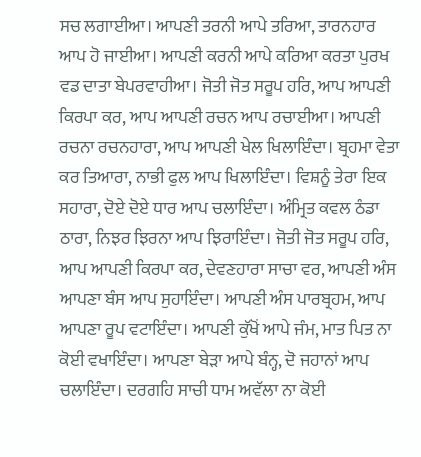ਸਚ ਲਗਾਈਆ। ਆਪਣੀ ਤਰਨੀ ਆਪੇ ਤਰਿਆ, ਤਾਰਨਹਾਰ ਆਪ ਹੋ ਜਾਈਆ। ਆਪਣੀ ਕਰਨੀ ਆਪੇ ਕਰਿਆ ਕਰਤਾ ਪੁਰਖ ਵਡ ਦਾਤਾ ਬੇਪਰਵਾਹੀਆ। ਜੋਤੀ ਜੋਤ ਸਰੂਪ ਹਰਿ, ਆਪ ਆਪਣੀ ਕਿਰਪਾ ਕਰ, ਆਪ ਆਪਣੀ ਰਚਨ ਆਪ ਰਚਾਈਆ। ਆਪਣੀ ਰਚਨਾ ਰਚਨਹਾਰਾ, ਆਪ ਆਪਣੀ ਖੇਲ ਖਿਲਾਇੰਦਾ। ਬ੍ਰਹਮਾ ਵੇਤਾ ਕਰ ਤਿਆਰਾ, ਨਾਭੀ ਫੁਲ ਆਪ ਖਿਲਾਇੰਦਾ। ਵਿਸ਼ਨੂੰ ਤੇਰਾ ਇਕ ਸਹਾਰਾ, ਦੋਏ ਦੋਏ ਧਾਰ ਆਪ ਚਲਾਇੰਦਾ। ਅੰਮ੍ਰਿਤ ਕਵਲ ਠੰਡਾ  ਠਾਰਾ, ਨਿਝਰ ਝਿਰਨਾ ਆਪ ਝਿਰਾਇੰਦਾ। ਜੋਤੀ ਜੋਤ ਸਰੂਪ ਹਰਿ, ਆਪ ਆਪਣੀ ਕਿਰਪਾ ਕਰ, ਦੇਵਣਹਾਰਾ ਸਾਚਾ ਵਰ, ਆਪਣੀ ਅੰਸ ਆਪਣਾ ਬੰਸ ਆਪ ਸੁਹਾਇੰਦਾ। ਆਪਣੀ ਅੰਸ ਪਾਰਬ੍ਰਹਮ, ਆਪ ਆਪਣਾ ਰੂਪ ਵਟਾਇੰਦਾ। ਆਪਣੀ ਕੁੱਖੋਂ ਆਪੇ ਜੰਮ, ਮਾਤ ਪਿਤ ਨਾ ਕੋਈ ਵਖਾਇੰਦਾ। ਆਪਣਾ ਬੇੜਾ ਆਪੇ ਬੰਨ੍ਹ, ਦੋ ਜਹਾਨਾਂ ਆਪ ਚਲਾਇੰਦਾ। ਦਰਗਹਿ ਸਾਚੀ ਧਾਮ ਅਵੱਲਾ ਨਾ ਕੋਈ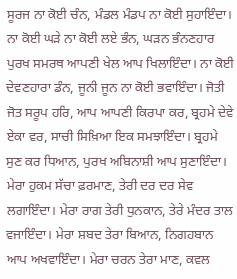ਸੂਰਜ ਨਾ ਕੋਈ ਚੰਨ, ਮੰਡਲ ਮੰਡਪ ਨਾ ਕੋਈ ਸੁਹਾਇੰਦਾ। ਨਾ ਕੋਈ ਘੜੇ ਨਾ ਕੋਈ ਲਏ ਭੰਨ, ਘੜਨ ਭੰਨਣਹਾਰ ਪੁਰਖ ਸਮਰਥ ਆਪਣੀ ਖੇਲ ਆਪ ਖਿਲਾਇੰਦਾ। ਨਾ ਕੋਈ ਦੇਵਣਹਾਰਾ ਡੰਨ, ਜੂਨੀ ਜੂਨ ਨਾ ਕੋਈ ਭਵਾਇੰਦਾ। ਜੋਤੀ ਜੋਤ ਸਰੂਪ ਹਰਿ, ਆਪ ਆਪਣੀ ਕਿਰਪਾ ਕਰ, ਬ੍ਰਹਮੇ ਦੇਵੇ ਏਕਾ ਵਰ, ਸਾਚੀ ਸਿਖ਼ਿਆ ਇਕ ਸਮਝਾਇੰਦਾ। ਬ੍ਰਹਮੇ ਸੁਣ ਕਰ ਧਿਆਨ, ਪੁਰਖ ਅਬਿਨਾਸ਼ੀ ਆਪ ਸੁਣਾਇੰਦਾ। ਮੇਰਾ ਹੁਕਮ ਸੱਚਾ ਫ਼ਰਮਾਣ, ਤੇਰੀ ਦਰ ਦਰ ਸੇਵ ਲਗਾਇੰਦਾ। ਮੇਰਾ ਰਾਗ ਤੇਰੀ ਧੁਨਕਾਨ, ਤੇਰੇ ਮੰਦਰ ਤਾਲ ਵਜਾਇੰਦਾ। ਮੇਰਾ ਸ਼ਬਦ ਤੇਰਾ ਬਿਆਨ, ਨਿਗਹਬਾਨ ਆਪ ਅਖਵਾਇੰਦਾ। ਮੇਰਾ ਚਰਨ ਤੇਰਾ ਮਾਣ, ਕਵਲ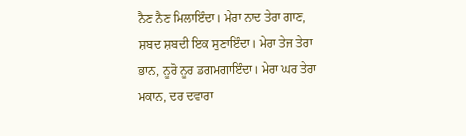ਨੈਣ ਨੈਣ ਮਿਲਾਇੰਦਾ। ਮੇਰਾ ਨਾਦ ਤੇਰਾ ਗਾਣ, ਸ਼ਬਦ ਸ਼ਬਦੀ ਇਕ ਸੁਣਾਇੰਦਾ। ਮੇਰਾ ਤੇਜ ਤੇਰਾ ਭਾਨ, ਨੂਰੋ ਨੂਰ ਡਗਮਗਾਇੰਦਾ। ਮੇਰਾ ਘਰ ਤੇਰਾ ਮਕਾਨ, ਦਰ ਦਵਾਰਾ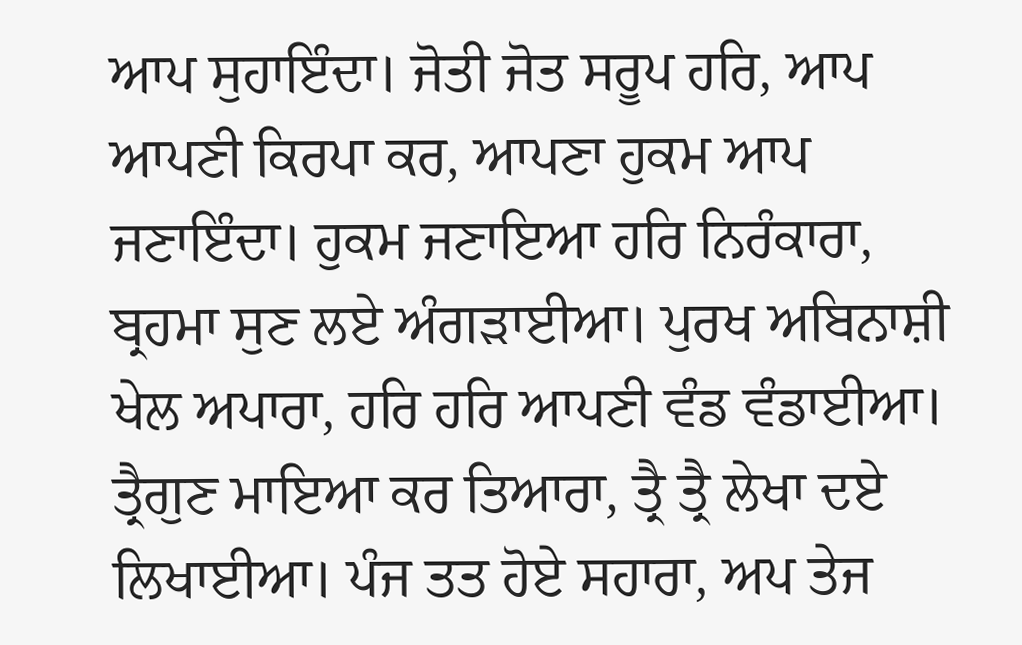ਆਪ ਸੁਹਾਇੰਦਾ। ਜੋਤੀ ਜੋਤ ਸਰੂਪ ਹਰਿ, ਆਪ ਆਪਣੀ ਕਿਰਪਾ ਕਰ, ਆਪਣਾ ਹੁਕਮ ਆਪ ਜਣਾਇੰਦਾ। ਹੁਕਮ ਜਣਾਇਆ ਹਰਿ ਨਿਰੰਕਾਰਾ, ਬ੍ਰਹਮਾ ਸੁਣ ਲਏ ਅੰਗੜਾਈਆ। ਪੁਰਖ ਅਬਿਨਾਸ਼ੀ ਖੇਲ ਅਪਾਰਾ, ਹਰਿ ਹਰਿ ਆਪਣੀ ਵੰਡ ਵੰਡਾਈਆ। ਤ੍ਰੈਗੁਣ ਮਾਇਆ ਕਰ ਤਿਆਰਾ, ਤ੍ਰੈ ਤ੍ਰੈ ਲੇਖਾ ਦਏ ਲਿਖਾਈਆ। ਪੰਜ ਤਤ ਹੋਏ ਸਹਾਰਾ, ਅਪ ਤੇਜ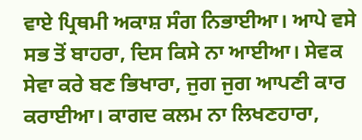ਵਾਏ ਪ੍ਰਿਥਮੀ ਅਕਾਸ਼ ਸੰਗ ਨਿਭਾਈਆ। ਆਪੇ ਵਸੇ ਸਭ ਤੋਂ ਬਾਹਰਾ, ਦਿਸ ਕਿਸੇ ਨਾ ਆਈਆ। ਸੇਵਕ ਸੇਵਾ ਕਰੇ ਬਣ ਭਿਖਾਰਾ, ਜੁਗ ਜੁਗ ਆਪਣੀ ਕਾਰ ਕਰਾਈਆ। ਕਾਗਦ ਕਲਮ ਨਾ ਲਿਖਣਹਾਰਾ,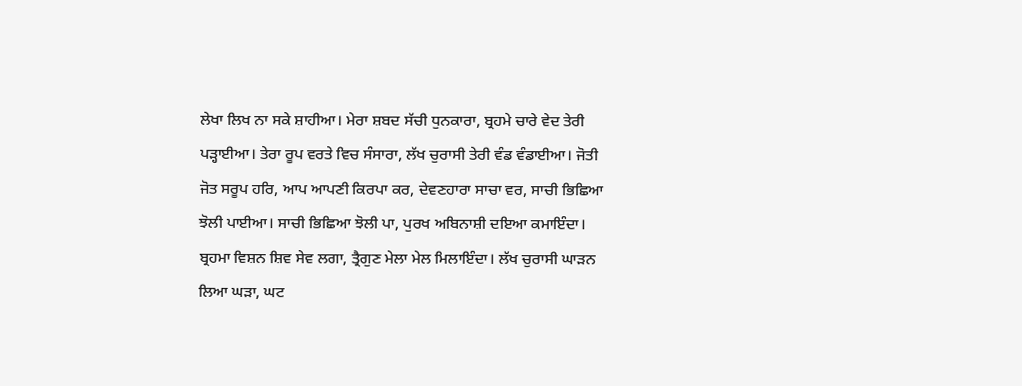ਲੇਖਾ ਲਿਖ ਨਾ ਸਕੇ ਸ਼ਾਹੀਆ। ਮੇਰਾ ਸ਼ਬਦ ਸੱਚੀ ਧੁਨਕਾਰਾ, ਬ੍ਰਹਮੇ ਚਾਰੇ ਵੇਦ ਤੇਰੀ ਪੜ੍ਹਾਈਆ। ਤੇਰਾ ਰੂਪ ਵਰਤੇ ਵਿਚ ਸੰਸਾਰਾ, ਲੱਖ ਚੁਰਾਸੀ ਤੇਰੀ ਵੰਡ ਵੰਡਾਈਆ। ਜੋਤੀ ਜੋਤ ਸਰੂਪ ਹਰਿ, ਆਪ ਆਪਣੀ ਕਿਰਪਾ ਕਰ, ਦੇਵਣਹਾਰਾ ਸਾਚਾ ਵਰ, ਸਾਚੀ ਭਿਛਿਆ ਝੋਲੀ ਪਾਈਆ। ਸਾਚੀ ਭਿਛਿਆ ਝੋਲੀ ਪਾ, ਪੁਰਖ ਅਬਿਨਾਸ਼ੀ ਦਇਆ ਕਮਾਇੰਦਾ। ਬ੍ਰਹਮਾ ਵਿਸ਼ਨ ਸ਼ਿਵ ਸੇਵ ਲਗਾ, ਤ੍ਰੈਗੁਣ ਮੇਲਾ ਮੇਲ ਮਿਲਾਇੰਦਾ। ਲੱਖ ਚੁਰਾਸੀ ਘਾੜਨ ਲਿਆ ਘੜਾ, ਘਟ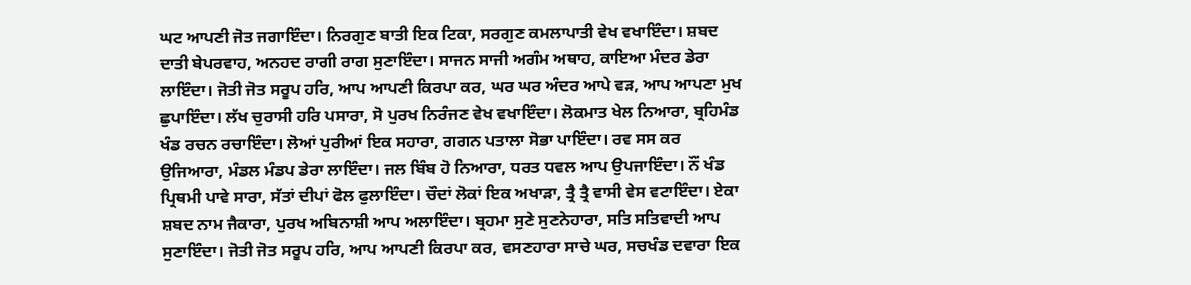ਘਟ ਆਪਣੀ ਜੋਤ ਜਗਾਇੰਦਾ। ਨਿਰਗੁਣ ਬਾਤੀ ਇਕ ਟਿਕਾ, ਸਰਗੁਣ ਕਮਲਾਪਾਤੀ ਵੇਖ ਵਖਾਇੰਦਾ। ਸ਼ਬਦ ਦਾਤੀ ਬੇਪਰਵਾਹ, ਅਨਹਦ ਰਾਗੀ ਰਾਗ ਸੁਣਾਇੰਦਾ। ਸਾਜਨ ਸਾਜੀ ਅਗੰਮ ਅਥਾਹ, ਕਾਇਆ ਮੰਦਰ ਡੇਰਾ ਲਾਇੰਦਾ। ਜੋਤੀ ਜੋਤ ਸਰੂਪ ਹਰਿ, ਆਪ ਆਪਣੀ ਕਿਰਪਾ ਕਰ, ਘਰ ਘਰ ਅੰਦਰ ਆਪੇ ਵੜ, ਆਪ ਆਪਣਾ ਮੁਖ ਛੁਪਾਇੰਦਾ। ਲੱਖ ਚੁਰਾਸੀ ਹਰਿ ਪਸਾਰਾ, ਸੋ ਪੁਰਖ ਨਿਰੰਜਣ ਵੇਖ ਵਖਾਇੰਦਾ। ਲੋਕਮਾਤ ਖੇਲ ਨਿਆਰਾ, ਬ੍ਰਹਿਮੰਡ ਖੰਡ ਰਚਨ ਰਚਾਇੰਦਾ। ਲੋਆਂ ਪੁਰੀਆਂ ਇਕ ਸਹਾਰਾ, ਗਗਨ ਪਤਾਲਾ ਸੋਭਾ ਪਾਇੰਦਾ। ਰਵ ਸਸ ਕਰ ਉਜਿਆਰਾ, ਮੰਡਲ ਮੰਡਪ ਡੇਰਾ ਲਾਇੰਦਾ। ਜਲ ਬਿੰਬ ਹੋ ਨਿਆਰਾ, ਧਰਤ ਧਵਲ ਆਪ ਉਪਜਾਇੰਦਾ। ਨੌਂ ਖੰਡ ਪ੍ਰਿਥਮੀ ਪਾਵੇ ਸਾਰਾ, ਸੱਤਾਂ ਦੀਪਾਂ ਫੋਲ ਫੁਲਾਇੰਦਾ। ਚੌਦਾਂ ਲੋਕਾਂ ਇਕ ਅਖਾੜਾ, ਤ੍ਰੈ ਤ੍ਰੈ ਵਾਸੀ ਵੇਸ ਵਟਾਇੰਦਾ। ਏਕਾ ਸ਼ਬਦ ਨਾਮ ਜੈਕਾਰਾ, ਪੁਰਖ ਅਬਿਨਾਸ਼ੀ ਆਪ ਅਲਾਇੰਦਾ। ਬ੍ਰਹਮਾ ਸੁਣੇ ਸੁਣਨੇਹਾਰਾ, ਸਤਿ ਸਤਿਵਾਦੀ ਆਪ ਸੁਣਾਇੰਦਾ। ਜੋਤੀ ਜੋਤ ਸਰੂਪ ਹਰਿ, ਆਪ ਆਪਣੀ ਕਿਰਪਾ ਕਰ, ਵਸਣਹਾਰਾ ਸਾਚੇ ਘਰ, ਸਚਖੰਡ ਦਵਾਰਾ ਇਕ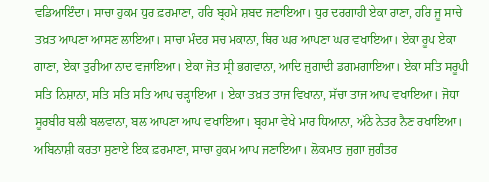ਵਡਿਆਇੰਦਾ। ਸਾਚਾ ਹੁਕਮ ਧੁਰ ਫ਼ਰਮਾਣਾ, ਹਰਿ ਬ੍ਰਹਮੇ ਸ਼ਬਦ ਜਣਾਇਆ। ਧੁਰ ਦਰਗਾਹੀ ਏਕਾ ਰਾਣਾ, ਹਰਿ ਜੂ ਸਾਚੇ ਤਖ਼ਤ ਆਪਣਾ ਆਸਣ ਲਾਇਆ। ਸਾਚਾ ਮੰਦਰ ਸਚ ਮਕਾਨਾ, ਥਿਰ ਘਰ ਆਪਣਾ ਘਰ ਵਖਾਇਆ। ਏਕਾ ਰੂਪ ਏਕਾ ਗਾਣਾ, ਏਕਾ ਤੁਰੀਆ ਨਾਦ ਵਜਾਇਆ। ਏਕਾ ਜੋਤ ਸ੍ਰੀ ਭਗਵਾਨਾ, ਆਦਿ ਜੁਗਾਦੀ ਡਗਮਗਾਇਆ। ਏਕਾ ਸਤਿ ਸਰੂਪੀ ਸਤਿ ਨਿਸ਼ਾਨਾ, ਸਤਿ ਸਤਿ ਸਤਿ ਆਪ ਚੜ੍ਹਾਇਆ । ਏਕਾ ਤਖ਼ਤ ਤਾਜ ਵਿਖਾਨਾ, ਸੱਚਾ ਤਾਜ ਆਪ ਵਖਾਇਆ। ਜੋਧਾ ਸੂਰਬੀਰ ਬਲੀ ਬਲਵਾਨਾ, ਬਲ ਆਪਣਾ ਆਪ ਵਖਾਇਆ। ਬ੍ਰਹਮਾ ਵੇਖੇ ਮਾਰ ਧਿਆਨਾ, ਅੱਠੇ ਨੇਤਰ ਨੈਣ ਰਖਾਇਆ। ਅਬਿਨਾਸ਼ੀ ਕਰਤਾ ਸੁਣਾਏ ਇਕ ਫ਼ਰਮਾਣਾ, ਸਾਚਾ ਹੁਕਮ ਆਪ ਜਣਾਇਆ। ਲੋਕਮਾਤ ਜੁਗਾ ਜੁਗੰਤਰ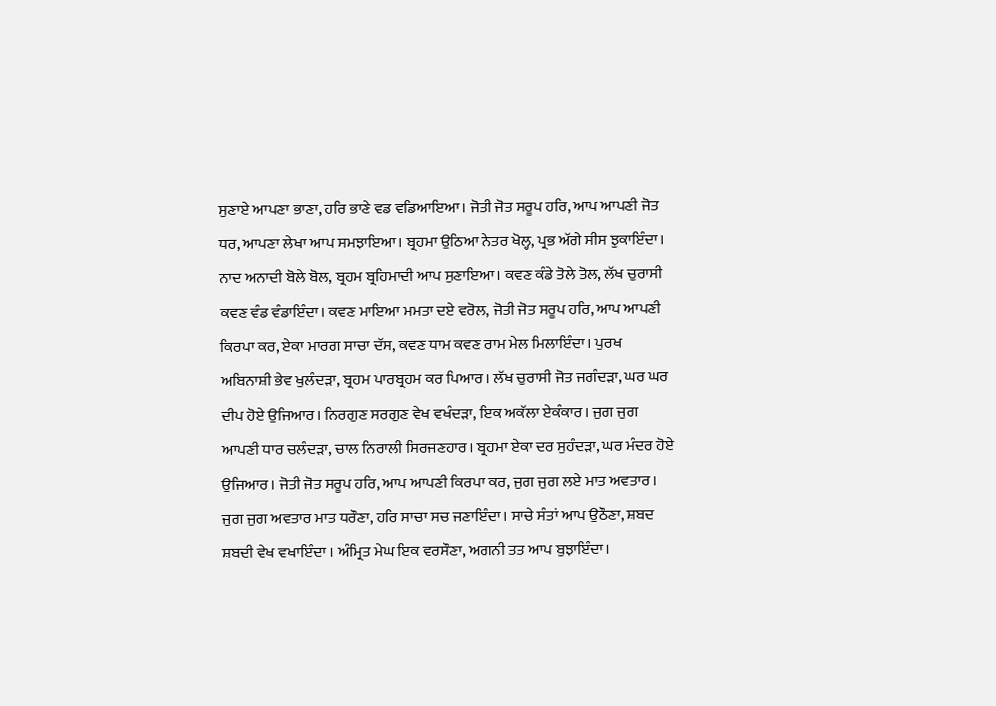ਸੁਣਾਏ ਆਪਣਾ ਭਾਣਾ, ਹਰਿ ਭਾਣੇ ਵਡ ਵਡਿਆਇਆ। ਜੋਤੀ ਜੋਤ ਸਰੂਪ ਹਰਿ, ਆਪ ਆਪਣੀ ਜੋਤ ਧਰ, ਆਪਣਾ ਲੇਖਾ ਆਪ ਸਮਝਾਇਆ। ਬ੍ਰਹਮਾ ਉਠਿਆ ਨੇਤਰ ਖੋਲ੍ਹ, ਪ੍ਰਭ ਅੱਗੇ ਸੀਸ ਝੁਕਾਇੰਦਾ। ਨਾਦ ਅਨਾਦੀ ਬੋਲੇ ਬੋਲ, ਬ੍ਰਹਮ ਬ੍ਰਹਿਮਾਦੀ ਆਪ ਸੁਣਾਇਆ। ਕਵਣ ਕੰਡੇ ਤੋਲੇ ਤੋਲ, ਲੱਖ ਚੁਰਾਸੀ ਕਵਣ ਵੰਡ ਵੰਡਾਇੰਦਾ। ਕਵਣ ਮਾਇਆ ਮਮਤਾ ਦਏ ਵਰੋਲ, ਜੋਤੀ ਜੋਤ ਸਰੂਪ ਹਰਿ, ਆਪ ਆਪਣੀ ਕਿਰਪਾ ਕਰ, ਏਕਾ ਮਾਰਗ ਸਾਚਾ ਦੱਸ, ਕਵਣ ਧਾਮ ਕਵਣ ਰਾਮ ਮੇਲ ਮਿਲਾਇੰਦਾ। ਪੁਰਖ ਅਬਿਨਾਸ਼ੀ ਭੇਵ ਖੁਲੰਦੜਾ, ਬ੍ਰਹਮ ਪਾਰਬ੍ਰਹਮ ਕਰ ਪਿਆਰ। ਲੱਖ ਚੁਰਾਸੀ ਜੋਤ ਜਗੰਦੜਾ, ਘਰ ਘਰ ਦੀਪ ਹੋਏ ਉਜਿਆਰ। ਨਿਰਗੁਣ ਸਰਗੁਣ ਵੇਖ ਵਖੰਦੜਾ, ਇਕ ਅਕੱਲਾ ਏਕੰਕਾਰ। ਜੁਗ ਜੁਗ ਆਪਣੀ ਧਾਰ ਚਲੰਦੜਾ, ਚਾਲ ਨਿਰਾਲੀ ਸਿਰਜਣਹਾਰ। ਬ੍ਰਹਮਾ ਏਕਾ ਦਰ ਸੁਹੰਦੜਾ, ਘਰ ਮੰਦਰ ਹੋਏ ਉਜਿਆਰ। ਜੋਤੀ ਜੋਤ ਸਰੂਪ ਹਰਿ, ਆਪ ਆਪਣੀ ਕਿਰਪਾ ਕਰ, ਜੁਗ ਜੁਗ ਲਏ ਮਾਤ ਅਵਤਾਰ। ਜੁਗ ਜੁਗ ਅਵਤਾਰ ਮਾਤ ਧਰੌਣਾ, ਹਰਿ ਸਾਚਾ ਸਚ ਜਣਾਇੰਦਾ। ਸਾਚੇ ਸੰਤਾਂ ਆਪ ਉਠੌਣਾ, ਸ਼ਬਦ ਸ਼ਬਦੀ ਵੇਖ ਵਖਾਇੰਦਾ । ਅੰਮ੍ਰਿਤ ਮੇਘ ਇਕ ਵਰਸੌਣਾ, ਅਗਨੀ ਤਤ ਆਪ ਬੁਝਾਇੰਦਾ।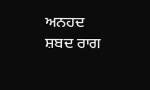ਅਨਹਦ ਸ਼ਬਦ ਰਾਗ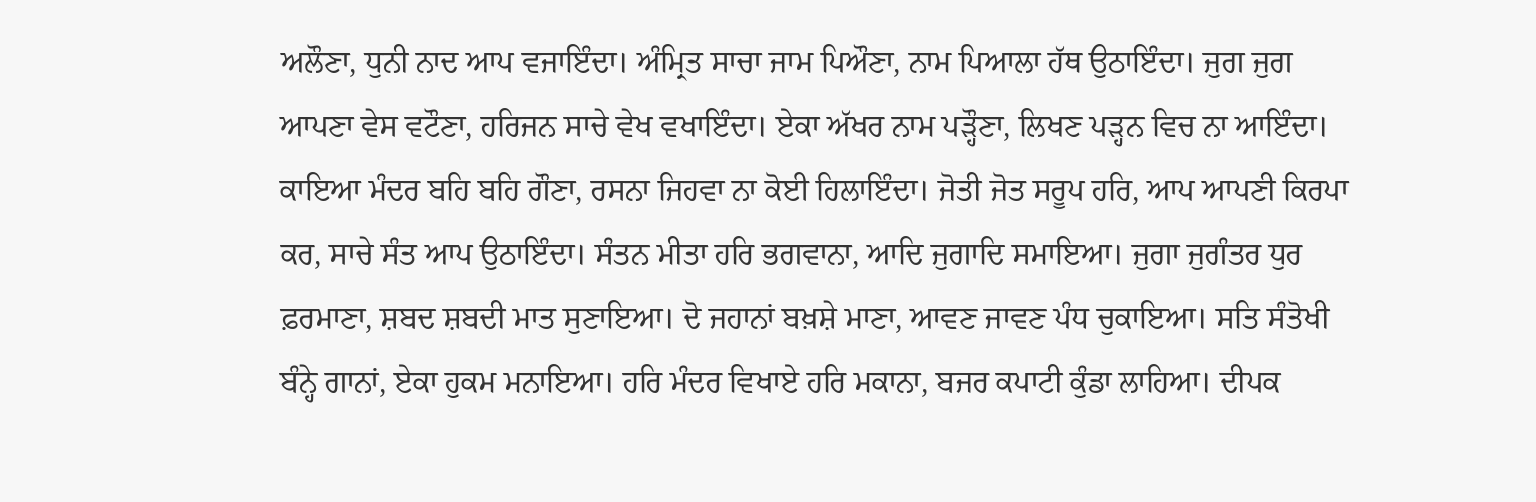ਅਲੌਣਾ, ਧੁਨੀ ਨਾਦ ਆਪ ਵਜਾਇੰਦਾ। ਅੰਮ੍ਰਿਤ ਸਾਚਾ ਜਾਮ ਪਿਔਣਾ, ਨਾਮ ਪਿਆਲਾ ਹੱਥ ਉਠਾਇੰਦਾ। ਜੁਗ ਜੁਗ ਆਪਣਾ ਵੇਸ ਵਟੌਣਾ, ਹਰਿਜਨ ਸਾਚੇ ਵੇਖ ਵਖਾਇੰਦਾ। ਏਕਾ ਅੱਖਰ ਨਾਮ ਪੜ੍ਹੌਣਾ, ਲਿਖਣ ਪੜ੍ਹਨ ਵਿਚ ਨਾ ਆਇੰਦਾ। ਕਾਇਆ ਮੰਦਰ ਬਹਿ ਬਹਿ ਗੌਣਾ, ਰਸਨਾ ਜਿਹਵਾ ਨਾ ਕੋਈ ਹਿਲਾਇੰਦਾ। ਜੋਤੀ ਜੋਤ ਸਰੂਪ ਹਰਿ, ਆਪ ਆਪਣੀ ਕਿਰਪਾ ਕਰ, ਸਾਚੇ ਸੰਤ ਆਪ ਉਠਾਇੰਦਾ। ਸੰਤਨ ਮੀਤਾ ਹਰਿ ਭਗਵਾਨਾ, ਆਦਿ ਜੁਗਾਦਿ ਸਮਾਇਆ। ਜੁਗਾ ਜੁਗੰਤਰ ਧੁਰ ਫ਼ਰਮਾਣਾ, ਸ਼ਬਦ ਸ਼ਬਦੀ ਮਾਤ ਸੁਣਾਇਆ। ਦੋ ਜਹਾਨਾਂ ਬਖ਼ਸ਼ੇ ਮਾਣਾ, ਆਵਣ ਜਾਵਣ ਪੰਧ ਚੁਕਾਇਆ। ਸਤਿ ਸੰਤੋਖੀ ਬੰਨ੍ਹੇ ਗਾਨਾਂ, ਏਕਾ ਹੁਕਮ ਮਨਾਇਆ। ਹਰਿ ਮੰਦਰ ਵਿਖਾਏ ਹਰਿ ਮਕਾਨਾ, ਬਜਰ ਕਪਾਟੀ ਕੁੰਡਾ ਲਾਹਿਆ। ਦੀਪਕ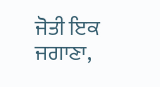ਜੋਤੀ ਇਕ ਜਗਾਣਾ,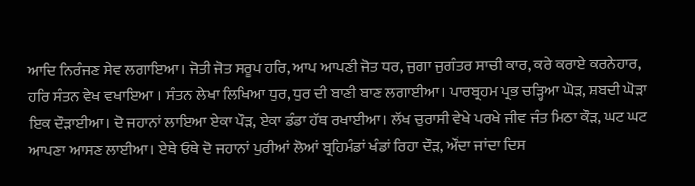ਆਦਿ ਨਿਰੰਜਣ ਸੇਵ ਲਗਾਇਆ। ਜੋਤੀ ਜੋਤ ਸਰੂਪ ਹਰਿ, ਆਪ ਆਪਣੀ ਜੋਤ ਧਰ, ਜੁਗਾ ਜੁਗੰਤਰ ਸਾਚੀ ਕਾਰ, ਕਰੇ ਕਰਾਏ ਕਰਨੇਹਾਰ, ਹਰਿ ਸੰਤਨ ਵੇਖ ਵਖਾਇਆ । ਸੰਤਨ ਲੇਖਾ ਲਿਖਿਆ ਧੁਰ, ਧੁਰ ਦੀ ਬਾਣੀ ਬਾਣ ਲਗਾਈਆ। ਪਾਰਬ੍ਰਹਮ ਪ੍ਰਭ ਚੜ੍ਹਿਆ ਘੋੜ, ਸ਼ਬਦੀ ਘੋੜਾ ਇਕ ਦੌੜਾਈਆ। ਦੋ ਜਹਾਨਾਂ ਲਾਇਆ ਏਕਾ ਪੌੜ, ਏਕਾ ਡੰਡਾ ਹੱਥ ਰਖਾਈਆ। ਲੱਖ ਚੁਰਾਸੀ ਵੇਖੇ ਪਰਖੇ ਜੀਵ ਜੰਤ ਮਿਠਾ ਕੌੜ, ਘਟ ਘਟ ਆਪਣਾ ਆਸਣ ਲਾਈਆ। ਏਥੇ ਓਥੇ ਦੋ ਜਹਾਨਾਂ ਪੁਰੀਆਂ ਲੋਆਂ ਬ੍ਰਹਿਮੰਡਾਂ ਖੰਡਾਂ ਰਿਹਾ ਦੌੜ, ਔਂਦਾ ਜਾਂਦਾ ਦਿਸ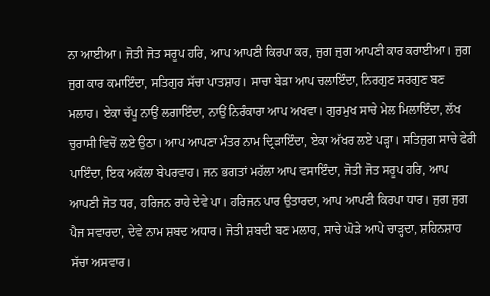ਨਾ ਆਈਆ। ਜੋਤੀ ਜੋਤ ਸਰੂਪ ਹਰਿ, ਆਪ ਆਪਣੀ ਕਿਰਪਾ ਕਰ, ਜੁਗ ਜੁਗ ਆਪਣੀ ਕਾਰ ਕਰਾਈਆ। ਜੁਗ ਜੁਗ ਕਾਰ ਕਮਾਇੰਦਾ, ਸਤਿਗੁਰ ਸੱਚਾ ਪਾਤਸ਼ਾਹ। ਸਾਚਾ ਬੇੜਾ ਆਪ ਚਲਾਇੰਦਾ, ਨਿਰਗੁਣ ਸਰਗੁਣ ਬਣ ਮਲਾਹ। ਏਕਾ ਚੱਪੂ ਨਾਉਂ ਲਗਾਇੰਦਾ, ਨਾਉਂ ਨਿਰੰਕਾਰਾ ਆਪ ਅਖਵਾ। ਗੁਰਮੁਖ ਸਾਚੇ ਮੇਲ ਮਿਲਾਇੰਦਾ, ਲੱਖ ਚੁਰਾਸੀ ਵਿਚੋਂ ਲਏ ਉਠਾ। ਆਪ ਆਪਣਾ ਮੰਤਰ ਨਾਮ ਦ੍ਰਿੜਾਇੰਦਾ, ਏਕਾ ਅੱਖਰ ਲਏ ਪੜ੍ਹਾ। ਸਤਿਜੁਗ ਸਾਚੇ ਫੇਰੀ ਪਾਇੰਦਾ, ਇਕ ਅਕੱਲਾ ਬੇਪਰਵਾਹ। ਜਨ ਭਗਤਾਂ ਮਹੱਲਾ ਆਪ ਵਸਾਇੰਦਾ, ਜੋਤੀ ਜੋਤ ਸਰੂਪ ਹਰਿ, ਆਪ ਆਪਣੀ ਜੋਤ ਧਰ, ਹਰਿਜਨ ਰਾਹੇ ਦੇਵੇ ਪਾ। ਹਰਿਜਨ ਪਾਰ ਉਤਾਰਦਾ, ਆਪ ਆਪਣੀ ਕਿਰਪਾ ਧਾਰ। ਜੁਗ ਜੁਗ ਪੈਜ ਸਵਾਰਦਾ, ਦੇਵੇ ਨਾਮ ਸ਼ਬਦ ਅਧਾਰ। ਜੋਤੀ ਸ਼ਬਦੀ ਬਣ ਮਲਾਹ, ਸਾਚੇ ਘੋੜੇ ਆਪੇ ਚਾੜ੍ਹਦਾ, ਸ਼ਹਿਨਸ਼ਾਹ ਸੱਚਾ ਅਸਵਾਰ।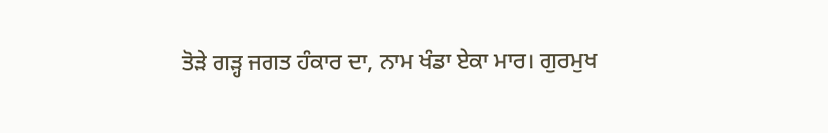ਤੋੜੇ ਗੜ੍ਹ ਜਗਤ ਹੰਕਾਰ ਦਾ, ਨਾਮ ਖੰਡਾ ਏਕਾ ਮਾਰ। ਗੁਰਮੁਖ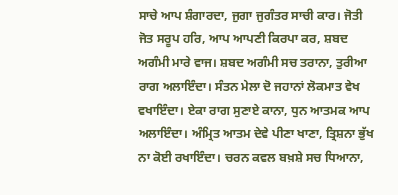ਸਾਚੇ ਆਪ ਸ਼ੰਗਾਰਦਾ, ਜੁਗਾ ਜੁਗੰਤਰ ਸਾਚੀ ਕਾਰ। ਜੋਤੀ ਜੋਤ ਸਰੂਪ ਹਰਿ, ਆਪ ਆਪਣੀ ਕਿਰਪਾ ਕਰ, ਸ਼ਬਦ ਅਗੰਮੀ ਮਾਰੇ ਵਾਜ। ਸ਼ਬਦ ਅਗੰਮੀ ਸਚ ਤਰਾਨਾ, ਤੁਰੀਆ ਰਾਗ ਅਲਾਇੰਦਾ। ਸੰਤਨ ਮੇਲਾ ਦੋ ਜਹਾਨਾਂ ਲੋਕਮਾਤ ਵੇਖ ਵਖਾਇੰਦਾ। ਏਕਾ ਰਾਗ ਸੁਣਾਏ ਕਾਨਾ, ਧੁਨ ਆਤਮਕ ਆਪ ਅਲਾਇੰਦਾ। ਅੰਮ੍ਰਿਤ ਆਤਮ ਦੇਵੇ ਪੀਣਾ ਖਾਣਾ, ਤ੍ਰਿਸ਼ਨਾ ਭੁੱਖ ਨਾ ਕੋਈ ਰਖਾਇੰਦਾ। ਚਰਨ ਕਵਲ ਬਖ਼ਸ਼ੇ ਸਚ ਧਿਆਨਾ,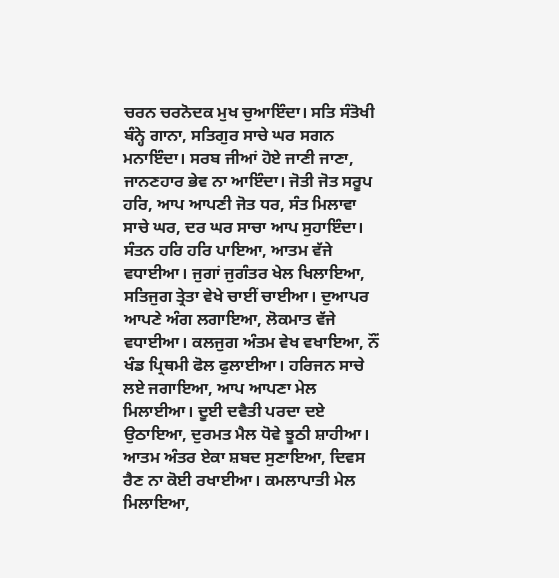ਚਰਨ ਚਰਨੋਦਕ ਮੁਖ ਚੁਆਇੰਦਾ। ਸਤਿ ਸੰਤੋਖੀ ਬੰਨ੍ਹੇ ਗਾਨਾ, ਸਤਿਗੁਰ ਸਾਚੇ ਘਰ ਸਗਨ ਮਨਾਇੰਦਾ। ਸਰਬ ਜੀਆਂ ਹੋਏ ਜਾਣੀ ਜਾਣਾ, ਜਾਨਣਹਾਰ ਭੇਵ ਨਾ ਆਇੰਦਾ। ਜੋਤੀ ਜੋਤ ਸਰੂਪ ਹਰਿ, ਆਪ ਆਪਣੀ ਜੋਤ ਧਰ, ਸੰਤ ਮਿਲਾਵਾ ਸਾਚੇ ਘਰ, ਦਰ ਘਰ ਸਾਚਾ ਆਪ ਸੁਹਾਇੰਦਾ। ਸੰਤਨ ਹਰਿ ਹਰਿ ਪਾਇਆ, ਆਤਮ ਵੱਜੇ ਵਧਾਈਆ। ਜੁਗਾਂ ਜੁਗੰਤਰ ਖੇਲ ਖਿਲਾਇਆ, ਸਤਿਜੁਗ ਤ੍ਰੇਤਾ ਵੇਖੇ ਚਾਈਂ ਚਾਈਆ। ਦੁਆਪਰ ਆਪਣੇ ਅੰਗ ਲਗਾਇਆ, ਲੋਕਮਾਤ ਵੱਜੇ ਵਧਾਈਆ। ਕਲਜੁਗ ਅੰਤਮ ਵੇਖ ਵਖਾਇਆ, ਨੌਂ ਖੰਡ ਪ੍ਰਿਥਮੀ ਫੋਲ ਫੁਲਾਈਆ। ਹਰਿਜਨ ਸਾਚੇ ਲਏ ਜਗਾਇਆ, ਆਪ ਆਪਣਾ ਮੇਲ ਮਿਲਾਈਆ। ਦੂਈ ਦਵੈਤੀ ਪਰਦਾ ਦਏ ਉਠਾਇਆ, ਦੁਰਮਤ ਮੈਲ ਧੋਵੇ ਝੂਠੀ ਸ਼ਾਹੀਆ। ਆਤਮ ਅੰਤਰ ਏਕਾ ਸ਼ਬਦ ਸੁਣਾਇਆ, ਦਿਵਸ ਰੈਣ ਨਾ ਕੋਈ ਰਖਾਈਆ। ਕਮਲਾਪਾਤੀ ਮੇਲ ਮਿਲਾਇਆ,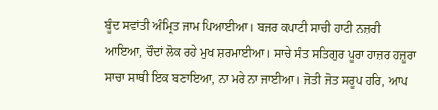ਬੂੰਦ ਸਵਾਂਤੀ ਅੰਮ੍ਰਿਤ ਜਾਮ ਪਿਆਈਆ। ਬਜਰ ਕਪਾਟੀ ਸਾਚੀ ਹਾਟੀ ਨਜ਼ਰੀ ਆਇਆ, ਚੌਦਾਂ ਲੋਕ ਰਹੇ ਮੁਖ ਸ਼ਰਮਾਈਆ। ਸਾਚੇ ਸੰਤ ਸਤਿਗੁਰ ਪੂਰਾ ਹਾਜ਼ਰ ਹਜ਼ੂਰਾ ਸਾਚਾ ਸਾਥੀ ਇਕ ਬਣਾਇਆ, ਨਾ ਮਰੇ ਨਾ ਜਾਈਆ। ਜੋਤੀ ਜੋਤ ਸਰੂਪ ਹਰਿ, ਆਪ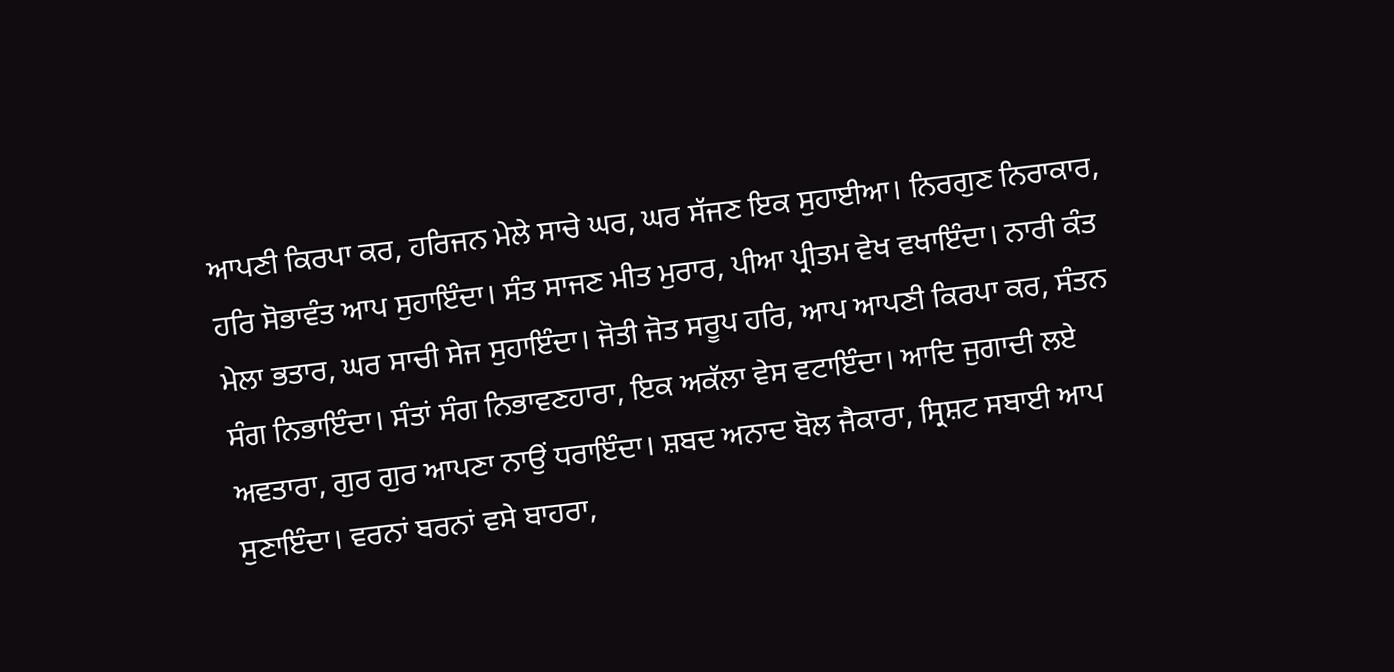ਆਪਣੀ ਕਿਰਪਾ ਕਰ, ਹਰਿਜਨ ਮੇਲੇ ਸਾਚੇ ਘਰ, ਘਰ ਸੱਜਣ ਇਕ ਸੁਹਾਈਆ। ਨਿਰਗੁਣ ਨਿਰਾਕਾਰ, ਹਰਿ ਸੋਭਾਵੰਤ ਆਪ ਸੁਹਾਇੰਦਾ। ਸੰਤ ਸਾਜਣ ਮੀਤ ਮੁਰਾਰ, ਪੀਆ ਪ੍ਰੀਤਮ ਵੇਖ ਵਖਾਇੰਦਾ। ਨਾਰੀ ਕੰਤ ਮੇਲਾ ਭਤਾਰ, ਘਰ ਸਾਚੀ ਸੇਜ ਸੁਹਾਇੰਦਾ। ਜੋਤੀ ਜੋਤ ਸਰੂਪ ਹਰਿ, ਆਪ ਆਪਣੀ ਕਿਰਪਾ ਕਰ, ਸੰਤਨ ਸੰਗ ਨਿਭਾਇੰਦਾ। ਸੰਤਾਂ ਸੰਗ ਨਿਭਾਵਣਹਾਰਾ, ਇਕ ਅਕੱਲਾ ਵੇਸ ਵਟਾਇੰਦਾ। ਆਦਿ ਜੁਗਾਦੀ ਲਏ ਅਵਤਾਰਾ, ਗੁਰ ਗੁਰ ਆਪਣਾ ਨਾਉਂ ਧਰਾਇੰਦਾ। ਸ਼ਬਦ ਅਨਾਦ ਬੋਲ ਜੈਕਾਰਾ, ਸ੍ਰਿਸ਼ਟ ਸਬਾਈ ਆਪ ਸੁਣਾਇੰਦਾ। ਵਰਨਾਂ ਬਰਨਾਂ ਵਸੇ ਬਾਹਰਾ,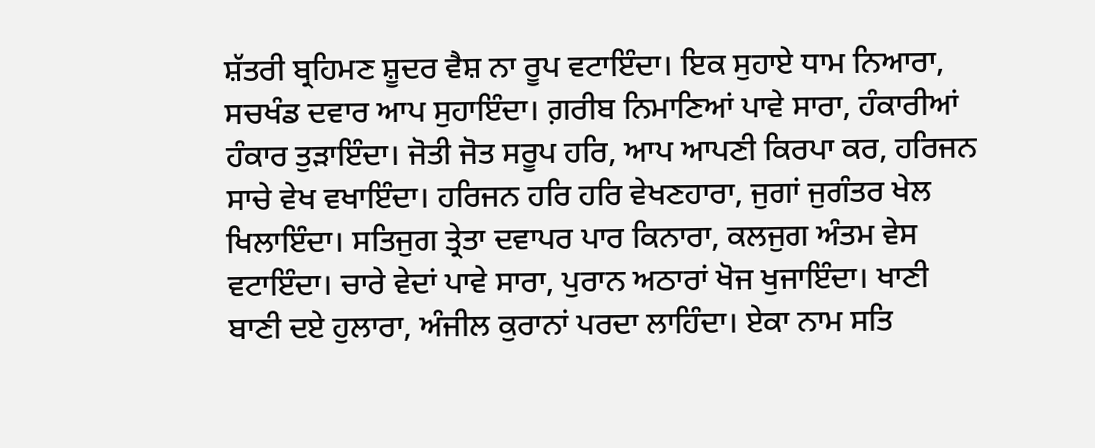ਸ਼ੱਤਰੀ ਬ੍ਰਹਿਮਣ ਸ਼ੂਦਰ ਵੈਸ਼ ਨਾ ਰੂਪ ਵਟਾਇੰਦਾ। ਇਕ ਸੁਹਾਏ ਧਾਮ ਨਿਆਰਾ, ਸਚਖੰਡ ਦਵਾਰ ਆਪ ਸੁਹਾਇੰਦਾ। ਗ਼ਰੀਬ ਨਿਮਾਣਿਆਂ ਪਾਵੇ ਸਾਰਾ, ਹੰਕਾਰੀਆਂ ਹੰਕਾਰ ਤੁੜਾਇੰਦਾ। ਜੋਤੀ ਜੋਤ ਸਰੂਪ ਹਰਿ, ਆਪ ਆਪਣੀ ਕਿਰਪਾ ਕਰ, ਹਰਿਜਨ ਸਾਚੇ ਵੇਖ ਵਖਾਇੰਦਾ। ਹਰਿਜਨ ਹਰਿ ਹਰਿ ਵੇਖਣਹਾਰਾ, ਜੁਗਾਂ ਜੁਗੰਤਰ ਖੇਲ ਖਿਲਾਇੰਦਾ। ਸਤਿਜੁਗ ਤ੍ਰੇਤਾ ਦਵਾਪਰ ਪਾਰ ਕਿਨਾਰਾ, ਕਲਜੁਗ ਅੰਤਮ ਵੇਸ ਵਟਾਇੰਦਾ। ਚਾਰੇ ਵੇਦਾਂ ਪਾਵੇ ਸਾਰਾ, ਪੁਰਾਨ ਅਠਾਰਾਂ ਖੋਜ ਖੁਜਾਇੰਦਾ। ਖਾਣੀ ਬਾਣੀ ਦਏ ਹੁਲਾਰਾ, ਅੰਜੀਲ ਕੁਰਾਨਾਂ ਪਰਦਾ ਲਾਹਿੰਦਾ। ਏਕਾ ਨਾਮ ਸਤਿ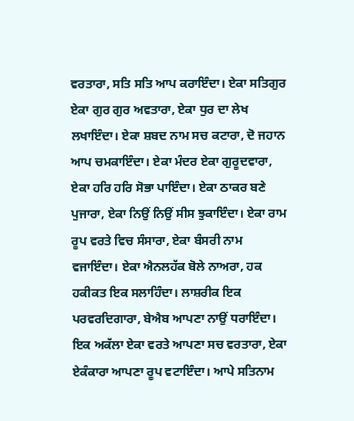ਵਰਤਾਰਾ, ਸਤਿ ਸਤਿ ਆਪ ਕਰਾਇੰਦਾ। ਏਕਾ ਸਤਿਗੁਰ ਏਕਾ ਗੁਰ ਗੁਰ ਅਵਤਾਰਾ, ਏਕਾ ਧੁਰ ਦਾ ਲੇਖ ਲਖਾਇੰਦਾ। ਏਕਾ ਸ਼ਬਦ ਨਾਮ ਸਚ ਕਟਾਰਾ, ਦੋ ਜਹਾਨ ਆਪ ਚਮਕਾਇੰਦਾ। ਏਕਾ ਮੰਦਰ ਏਕਾ ਗੁਰੂਦਵਾਰਾ, ਏਕਾ ਹਰਿ ਹਰਿ ਸੋਭਾ ਪਾਇੰਦਾ। ਏਕਾ ਠਾਕਰ ਬਣੇ ਪੁਜਾਰਾ, ਏਕਾ ਨਿਉਂ ਨਿਉਂ ਸੀਸ ਝੁਕਾਇੰਦਾ। ਏਕਾ ਰਾਮ ਰੂਪ ਵਰਤੇ ਵਿਚ ਸੰਸਾਰਾ, ਏਕਾ ਬੰਸਰੀ ਨਾਮ ਵਜਾਇੰਦਾ। ਏਕਾ ਐਨਲਹੱਕ ਬੋਲੇ ਨਾਅਰਾ, ਹਕ ਹਕੀਕਤ ਇਕ ਸਲਾਹਿੰਦਾ। ਲਾਸ਼ਰੀਕ ਇਕ ਪਰਵਰਦਿਗਾਰਾ, ਬੇਐਬ ਆਪਣਾ ਨਾਉਂ ਧਰਾਇੰਦਾ। ਇਕ ਅਕੱਲਾ ਏਕਾ ਵਰਤੇ ਆਪਣਾ ਸਚ ਵਰਤਾਰਾ, ਏਕਾ ਏਕੰਕਾਰਾ ਆਪਣਾ ਰੂਪ ਵਟਾਇੰਦਾ। ਆਪੇ ਸਤਿਨਾਮ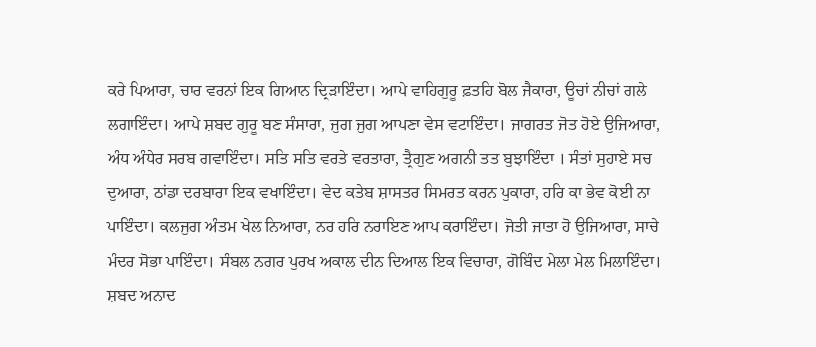ਕਰੇ ਪਿਆਰਾ, ਚਾਰ ਵਰਨਾਂ ਇਕ ਗਿਆਨ ਦ੍ਰਿੜਾਇੰਦਾ। ਆਪੇ ਵਾਹਿਗੁਰੂ ਫ਼ਤਹਿ ਬੋਲ ਜੈਕਾਰਾ, ਊਚਾਂ ਨੀਚਾਂ ਗਲੇ ਲਗਾਇੰਦਾ। ਆਪੇ ਸ਼ਬਦ ਗੁਰੂ ਬਣ ਸੰਸਾਰਾ, ਜੁਗ ਜੁਗ ਆਪਣਾ ਵੇਸ ਵਟਾਇੰਦਾ। ਜਾਗਰਤ ਜੋਤ ਹੋਏ ਉਜਿਆਰਾ, ਅੰਧ ਅੰਧੇਰ ਸਰਬ ਗਵਾਇੰਦਾ। ਸਤਿ ਸਤਿ ਵਰਤੇ ਵਰਤਾਰਾ, ਤ੍ਰੈਗੁਣ ਅਗਨੀ ਤਤ ਬੁਝਾਇੰਦਾ । ਸੰਤਾਂ ਸੁਹਾਏ ਸਚ ਦੁਆਰਾ, ਠਾਂਡਾ ਦਰਬਾਰਾ ਇਕ ਵਖਾਇੰਦਾ। ਵੇਦ ਕਤੇਬ ਸ਼ਾਸਤਰ ਸਿਮਰਤ ਕਰਨ ਪੁਕਾਰਾ, ਹਰਿ ਕਾ ਭੇਵ ਕੋਈ ਨਾ ਪਾਇੰਦਾ। ਕਲਜੁਗ ਅੰਤਮ ਖੇਲ ਨਿਆਰਾ, ਨਰ ਹਰਿ ਨਰਾਇਣ ਆਪ ਕਰਾਇੰਦਾ। ਜੋਤੀ ਜਾਤਾ ਹੋ ਉਜਿਆਰਾ, ਸਾਚੇ ਮੰਦਰ ਸੋਭਾ ਪਾਇੰਦਾ। ਸੰਬਲ ਨਗਰ ਪੁਰਖ ਅਕਾਲ ਦੀਨ ਦਿਆਲ ਇਕ ਵਿਚਾਰਾ, ਗੋਬਿੰਦ ਮੇਲਾ ਮੇਲ ਮਿਲਾਇੰਦਾ। ਸ਼ਬਦ ਅਨਾਦ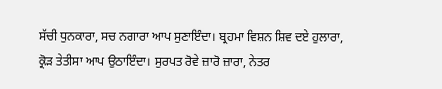ਸੱਚੀ ਧੁਨਕਾਰਾ, ਸਚ ਨਗਾਰਾ ਆਪ ਸੁਣਾਇੰਦਾ। ਬ੍ਰਹਮਾ ਵਿਸ਼ਨ ਸ਼ਿਵ ਦਏ ਹੁਲਾਰਾ, ਕ੍ਰੋੜ ਤੇਤੀਸਾ ਆਪ ਉਠਾਇੰਦਾ। ਸੁਰਪਤ ਰੋਵੇ ਜ਼ਾਰੋ ਜ਼ਾਰਾ, ਨੇਤਰ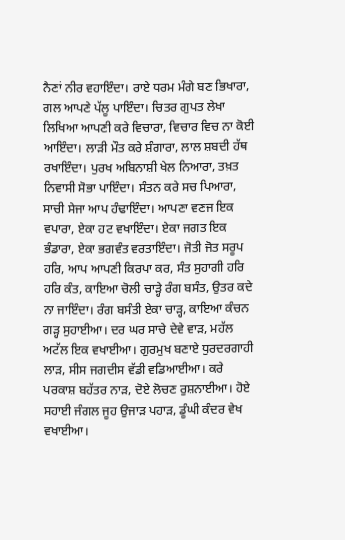ਨੈਣਾਂ ਨੀਰ ਵਹਾਇੰਦਾ। ਰਾਏ ਧਰਮ ਮੰਗੇ ਬਣ ਭਿਖਾਰਾ, ਗਲ ਆਪਣੇ ਪੱਲੂ ਪਾਇੰਦਾ। ਚਿਤਰ ਗੁਪਤ ਲੇਖਾ ਲਿਖਿਆ ਆਪਣੀ ਕਰੇ ਵਿਚਾਰਾ, ਵਿਚਾਰ ਵਿਚ ਨਾ ਕੋਈ ਆਇੰਦਾ। ਲਾੜੀ ਮੌਤ ਕਰੇ ਸ਼ੰਗਾਰਾ, ਲਾਲ ਸ਼ਬਦੀ ਹੱਥ ਰਖਾਇੰਦਾ। ਪੁਰਖ ਅਬਿਨਾਸ਼ੀ ਖੇਲ ਨਿਆਰਾ, ਤਖ਼ਤ ਨਿਵਾਸੀ ਸੋਭਾ ਪਾਇੰਦਾ। ਸੰਤਨ ਕਰੇ ਸਚ ਪਿਆਰਾ, ਸਾਚੀ ਸੇਜਾ ਆਪ ਹੰਢਾਇੰਦਾ। ਆਪਣਾ ਵਣਜ ਇਕ ਵਪਾਰਾ, ਏਕਾ ਹਟ ਵਖਾਇੰਦਾ। ਏਕਾ ਜਗਤ ਇਕ ਭੰਡਾਰਾ, ਏਕਾ ਭਗਵੰਤ ਵਰਤਾਇੰਦਾ। ਜੋਤੀ ਜੋਤ ਸਰੂਪ ਹਰਿ, ਆਪ ਆਪਣੀ ਕਿਰਪਾ ਕਰ, ਸੰਤ ਸੁਹਾਗੀ ਹਰਿ ਹਰਿ ਕੰਤ, ਕਾਇਆ ਚੋਲੀ ਚਾੜ੍ਹੇ ਰੰਗ ਬਸੰਤ, ਉਤਰ ਕਦੇ ਨਾ ਜਾਇੰਦਾ। ਰੰਗ ਬਸੰਤੀ ਏਕਾ ਚਾੜ੍ਹ, ਕਾਇਆ ਕੰਚਨ ਗੜ੍ਹ ਸੁਹਾਈਆ। ਦਰ ਘਰ ਸਾਚੇ ਦੇਵੇ ਵਾੜ, ਮਹੱਲ ਅਟੱਲ ਇਕ ਵਖਾਈਆ। ਗੁਰਮੁਖ ਬਣਾਏ ਧੁਰਦਰਗਾਹੀ ਲਾੜ, ਸੀਸ ਜਗਦੀਸ ਵੱਡੀ ਵਡਿਆਈਆ। ਕਰੇ ਪਰਕਾਸ਼ ਬਹੱਤਰ ਨਾੜ, ਦੋਏ ਲੋਚਣ ਰੁਸ਼ਨਾਈਆ। ਹੋਏ ਸਹਾਈ ਜੰਗਲ ਜੂਹ ਉਜਾੜ ਪਹਾੜ, ਡੂੰਘੀ ਕੰਦਰ ਵੇਖ ਵਖਾਈਆ।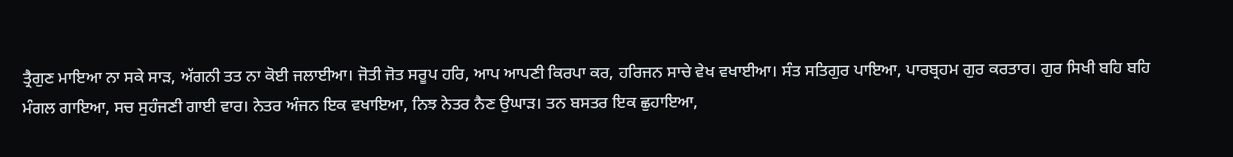ਤ੍ਰੈਗੁਣ ਮਾਇਆ ਨਾ ਸਕੇ ਸਾੜ, ਅੱਗਨੀ ਤਤ ਨਾ ਕੋਈ ਜਲਾਈਆ। ਜੋਤੀ ਜੋਤ ਸਰੂਪ ਹਰਿ, ਆਪ ਆਪਣੀ ਕਿਰਪਾ ਕਰ, ਹਰਿਜਨ ਸਾਚੇ ਵੇਖ ਵਖਾਈਆ। ਸੰਤ ਸਤਿਗੁਰ ਪਾਇਆ, ਪਾਰਬ੍ਰਹਮ ਗੁਰ ਕਰਤਾਰ। ਗੁਰ ਸਿਖੀ ਬਹਿ ਬਹਿ ਮੰਗਲ ਗਾਇਆ, ਸਚ ਸੁਹੰਜਣੀ ਗਾਈ ਵਾਰ। ਨੇਤਰ ਅੰਜਨ ਇਕ ਵਖਾਇਆ, ਨਿਝ ਨੇਤਰ ਨੈਣ ਉਘਾੜ। ਤਨ ਬਸਤਰ ਇਕ ਛੁਹਾਇਆ,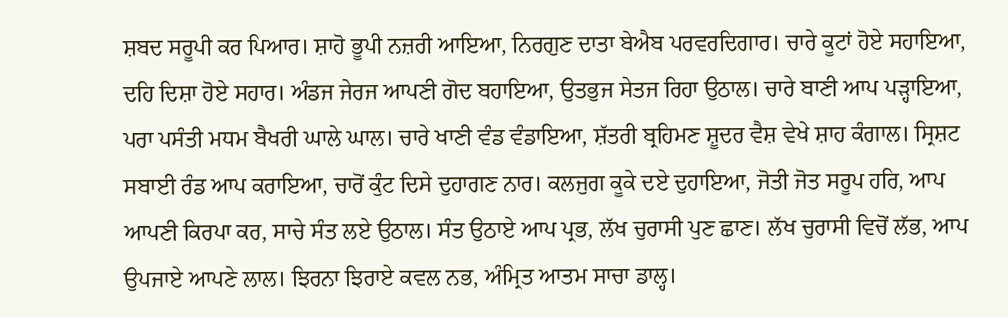ਸ਼ਬਦ ਸਰੂਪੀ ਕਰ ਪਿਆਰ। ਸ਼ਾਹੋ ਭੂਪੀ ਨਜ਼ਰੀ ਆਇਆ, ਨਿਰਗੁਣ ਦਾਤਾ ਬੇਐਬ ਪਰਵਰਦਿਗਾਰ। ਚਾਰੇ ਕੂਟਾਂ ਹੋਏ ਸਹਾਇਆ, ਦਹਿ ਦਿਸ਼ਾ ਹੋਏ ਸਹਾਰ। ਅੰਡਜ ਜੇਰਜ ਆਪਣੀ ਗੋਦ ਬਹਾਇਆ, ਉਤਭੁਜ ਸੇਤਜ ਰਿਹਾ ਉਠਾਲ। ਚਾਰੇ ਬਾਣੀ ਆਪ ਪੜ੍ਹਾਇਆ, ਪਰਾ ਪਸੰਤੀ ਮਧਮ ਬੈਖਰੀ ਘਾਲੇ ਘਾਲ। ਚਾਰੇ ਖਾਣੀ ਵੰਡ ਵੰਡਾਇਆ, ਸ਼ੱਤਰੀ ਬ੍ਰਹਿਮਣ ਸ਼ੂਦਰ ਵੈਸ਼ ਵੇਖੇ ਸ਼ਾਹ ਕੰਗਾਲ। ਸ੍ਰਿਸ਼ਟ ਸਬਾਈ ਰੰਡ ਆਪ ਕਰਾਇਆ, ਚਾਰੋਂ ਕੁੰਟ ਦਿਸੇ ਦੁਹਾਗਣ ਨਾਰ। ਕਲਜੁਗ ਕੂਕੇ ਦਏ ਦੁਹਾਇਆ, ਜੋਤੀ ਜੋਤ ਸਰੂਪ ਹਰਿ, ਆਪ ਆਪਣੀ ਕਿਰਪਾ ਕਰ, ਸਾਚੇ ਸੰਤ ਲਏ ਉਠਾਲ। ਸੰਤ ਉਠਾਏ ਆਪ ਪ੍ਰਭ, ਲੱਖ ਚੁਰਾਸੀ ਪੁਣ ਛਾਣ। ਲੱਖ ਚੁਰਾਸੀ ਵਿਚੋਂ ਲੱਭ, ਆਪ ਉਪਜਾਏ ਆਪਣੇ ਲਾਲ। ਝਿਰਨਾ ਝਿਰਾਏ ਕਵਲ ਨਭ, ਅੰਮ੍ਰਿਤ ਆਤਮ ਸਾਚਾ ਡਾਲ੍ਹ।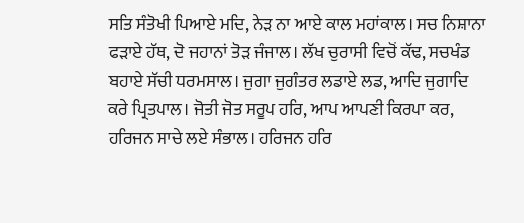ਸਤਿ ਸੰਤੋਖੀ ਪਿਆਏ ਮਦਿ, ਨੇੜ ਨਾ ਆਏ ਕਾਲ ਮਹਾਂਕਾਲ। ਸਚ ਨਿਸ਼ਾਨਾ ਫੜਾਏ ਹੱਥ, ਦੋ ਜਹਾਨਾਂ ਤੋੜ ਜੰਜਾਲ। ਲੱਖ ਚੁਰਾਸੀ ਵਿਚੋਂ ਕੱਢ, ਸਚਖੰਡ ਬਹਾਏ ਸੱਚੀ ਧਰਮਸਾਲ। ਜੁਗਾ ਜੁਗੰਤਰ ਲਡਾਏ ਲਡ, ਆਦਿ ਜੁਗਾਦਿ ਕਰੇ ਪ੍ਰਿਤਪਾਲ। ਜੋਤੀ ਜੋਤ ਸਰੂਪ ਹਰਿ, ਆਪ ਆਪਣੀ ਕਿਰਪਾ ਕਰ, ਹਰਿਜਨ ਸਾਚੇ ਲਏ ਸੰਭਾਲ। ਹਰਿਜਨ ਹਰਿ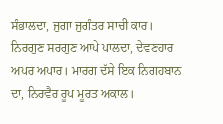ਸੰਭਾਲਦਾ, ਜੁਗਾ ਜੁਗੰਤਰ ਸਾਚੀ ਕਾਰ। ਨਿਰਗੁਣ ਸਰਗੁਣ ਆਪੇ ਪਾਲਦਾ, ਦੇਵਣਹਾਰ ਅਪਰ ਅਪਾਰ। ਮਾਰਗ ਦੱਸੇ ਇਕ ਨਿਗਹਬਾਨ  ਦਾ, ਨਿਰਵੈਰ ਰੂਪ ਮੂਰਤ ਅਕਾਲ।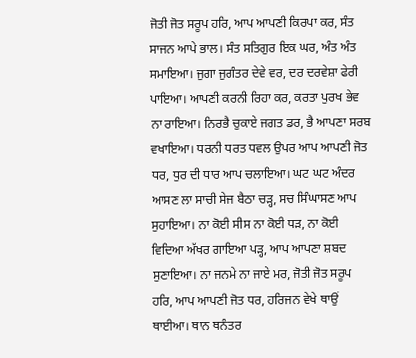ਜੋਤੀ ਜੋਤ ਸਰੂਪ ਹਰਿ, ਆਪ ਆਪਣੀ ਕਿਰਪਾ ਕਰ, ਸੰਤ ਸਾਜਨ ਆਪੇ ਭਾਲ। ਸੰਤ ਸਤਿਗੁਰ ਇਕ ਘਰ, ਅੰਤ ਅੰਤ ਸਮਾਇਆ। ਜੁਗਾ ਜੁਗੰਤਰ ਦੇਵੇ ਵਰ, ਦਰ ਦਰਵੇਸ਼ਾ ਫੇਰੀ ਪਾਇਆ। ਆਪਣੀ ਕਰਨੀ ਰਿਹਾ ਕਰ, ਕਰਤਾ ਪੁਰਖ ਭੇਵ ਨਾ ਰਾਇਆ। ਨਿਰਭੈ ਚੁਕਾਏ ਜਗਤ ਡਰ, ਭੈ ਆਪਣਾ ਸਰਬ ਵਖਾਇਆ। ਧਰਨੀ ਧਰਤ ਧਵਲ ਉਪਰ ਆਪ ਆਪਣੀ ਜੋਤ ਧਰ, ਧੁਰ ਦੀ ਧਾਰ ਆਪ ਚਲਾਇਆ। ਘਟ ਘਟ ਅੰਦਰ ਆਸਣ ਲਾ ਸਾਚੀ ਸੇਜ ਬੈਠਾ ਚੜ੍ਹ, ਸਚ ਸਿੰਘਾਸਣ ਆਪ ਸੁਹਾਇਆ। ਨਾ ਕੋਈ ਸੀਸ ਨਾ ਕੋਈ ਧੜ, ਨਾ ਕੋਈ ਵਿਦਿਆ ਅੱਖਰ ਗਾਇਆ ਪੜ੍ਹ, ਆਪ ਆਪਣਾ ਸ਼ਬਦ ਸੁਣਾਇਆ। ਨਾ ਜਨਮੇ ਨਾ ਜਾਏ ਮਰ, ਜੋਤੀ ਜੋਤ ਸਰੂਪ ਹਰਿ, ਆਪ ਆਪਣੀ ਜੋਤ ਧਰ, ਹਰਿਜਨ ਵੇਖੇ ਥਾਉਂ ਥਾਈਆ। ਥਾਨ ਥਨੰਤਰ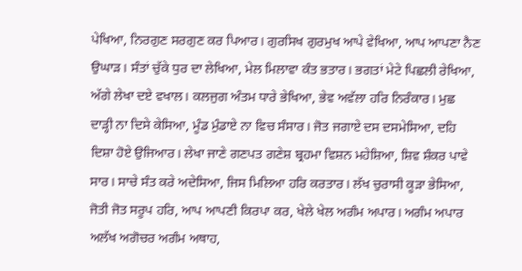ਪੇਖਿਆ, ਨਿਰਗੁਣ ਸਰਗੁਣ ਕਰ ਪਿਆਰ। ਗੁਰਸਿਖ ਗੁਰਮੁਖ ਆਪੇ ਵੇਖਿਆ, ਆਪ ਆਪਣਾ ਨੈਣ ਉਘਾੜ। ਸੰਤਾਂ ਚੁੱਕੇ ਧੁਰ ਦਾ ਲੇਖਿਆ, ਮੇਲ ਮਿਲਾਵਾ ਕੰਤ ਭਤਾਰ। ਭਗਤਾਂ ਮੇਟੇ ਪਿਛਲੀ ਰੇਖਿਆ, ਅੱਗੇ ਲੇਖਾ ਦਏ ਵਖਾਲ। ਕਲਜੁਗ ਅੰਤਮ ਧਾਰੇ ਭੇਖਿਆ, ਭੇਵ ਅਵੱਲਾ ਹਰਿ ਨਿਰੰਕਾਰ। ਮੁਛ ਦਾੜ੍ਹੀ ਨਾ ਦਿਸੇ ਕੇਸਿਆ, ਮੂੰਡ ਮੁੰਡਾਏ ਨਾ ਵਿਚ ਸੰਸਾਰ। ਜੋਤ ਜਗਾਏ ਦਸ ਦਸਮੇਸਿਆ, ਦਹਿ ਦਿਸ਼ਾ ਹੋਏ ਉਜਿਆਰ। ਲੇਖਾ ਜਾਣੇ ਗਣਪਤ ਗਣੇਸ਼ ਬ੍ਰਹਮਾ ਵਿਸ਼ਨ ਮਹੇਸ਼ਿਆ, ਸ਼ਿਵ ਸ਼ੰਕਰ ਪਾਵੇ ਸਾਰ। ਸਾਚੇ ਸੰਤ ਕਰੇ ਅਦੇਸਿਆ, ਜਿਸ ਮਿਲਿਆ ਹਰਿ ਕਰਤਾਰ। ਲੱਖ ਚੁਰਾਸੀ ਕੂੜਾ ਭੇਸਿਆ, ਜੋਤੀ ਜੋਤ ਸਰੂਪ ਹਰਿ, ਆਪ ਆਪਣੀ ਕਿਰਪਾ ਕਰ, ਖੇਲੇ ਖੇਲ ਅਗੰਮ ਅਪਾਰ। ਅਗੰਮ ਅਪਾਰ ਅਲੱਖ ਅਗੋਚਰ ਅਗੰਮ ਅਥਾਹ,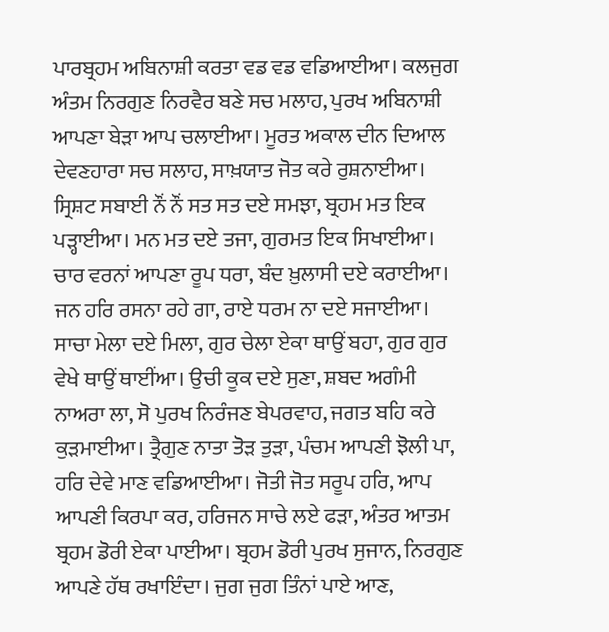ਪਾਰਬ੍ਰਹਮ ਅਬਿਨਾਸ਼ੀ ਕਰਤਾ ਵਡ ਵਡ ਵਡਿਆਈਆ। ਕਲਜੁਗ ਅੰਤਮ ਨਿਰਗੁਣ ਨਿਰਵੈਰ ਬਣੇ ਸਚ ਮਲਾਹ, ਪੁਰਖ ਅਬਿਨਾਸ਼ੀ ਆਪਣਾ ਬੇੜਾ ਆਪ ਚਲਾਈਆ। ਮੂਰਤ ਅਕਾਲ ਦੀਨ ਦਿਆਲ ਦੇਵਣਹਾਰਾ ਸਚ ਸਲਾਹ, ਸਾਖ਼ਯਾਤ ਜੋਤ ਕਰੇ ਰੁਸ਼ਨਾਈਆ। ਸ੍ਰਿਸ਼ਟ ਸਬਾਈ ਨੌਂ ਨੌਂ ਸਤ ਸਤ ਦਏ ਸਮਝਾ, ਬ੍ਰਹਮ ਮਤ ਇਕ ਪੜ੍ਹਾਈਆ। ਮਨ ਮਤ ਦਏ ਤਜਾ, ਗੁਰਮਤ ਇਕ ਸਿਖਾਈਆ। ਚਾਰ ਵਰਨਾਂ ਆਪਣਾ ਰੂਪ ਧਰਾ, ਬੰਦ ਖ਼ੁਲਾਸੀ ਦਏ ਕਰਾਈਆ। ਜਨ ਹਰਿ ਰਸਨਾ ਰਹੇ ਗਾ, ਰਾਏ ਧਰਮ ਨਾ ਦਏ ਸਜਾਈਆ। ਸਾਚਾ ਮੇਲਾ ਦਏ ਮਿਲਾ, ਗੁਰ ਚੇਲਾ ਏਕਾ ਥਾਉਂ ਬਹਾ, ਗੁਰ ਗੁਰ ਵੇਖੇ ਥਾਉਂ ਥਾਈਂਆ। ਉਚੀ ਕੂਕ ਦਏ ਸੁਣਾ, ਸ਼ਬਦ ਅਗੰਮੀ ਨਾਅਰਾ ਲਾ, ਸੋ ਪੁਰਖ ਨਿਰੰਜਣ ਬੇਪਰਵਾਹ, ਜਗਤ ਬਹਿ ਕਰੇ ਕੁੜਮਾਈਆ। ਤ੍ਰੈਗੁਣ ਨਾਤਾ ਤੋੜ ਤੁੜਾ, ਪੰਚਮ ਆਪਣੀ ਝੋਲੀ ਪਾ, ਹਰਿ ਦੇਵੇ ਮਾਣ ਵਡਿਆਈਆ। ਜੋਤੀ ਜੋਤ ਸਰੂਪ ਹਰਿ, ਆਪ ਆਪਣੀ ਕਿਰਪਾ ਕਰ, ਹਰਿਜਨ ਸਾਚੇ ਲਏ ਫੜਾ, ਅੰਤਰ ਆਤਮ ਬ੍ਰਹਮ ਡੋਰੀ ਏਕਾ ਪਾਈਆ। ਬ੍ਰਹਮ ਡੋਰੀ ਪੁਰਖ ਸੁਜਾਨ, ਨਿਰਗੁਣ ਆਪਣੇ ਹੱਥ ਰਖਾਇੰਦਾ। ਜੁਗ ਜੁਗ ਤਿੰਨਾਂ ਪਾਏ ਆਣ,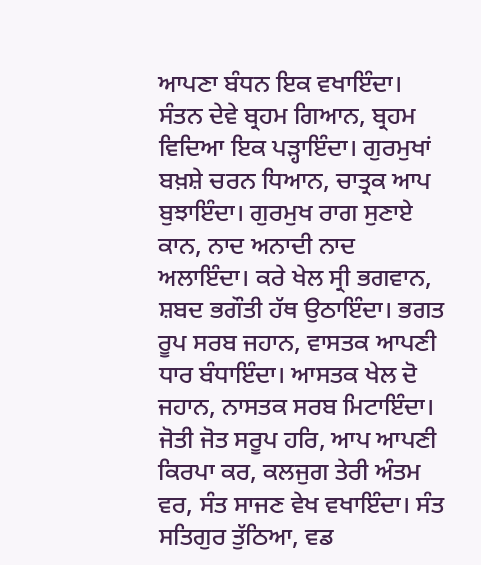ਆਪਣਾ ਬੰਧਨ ਇਕ ਵਖਾਇੰਦਾ। ਸੰਤਨ ਦੇਵੇ ਬ੍ਰਹਮ ਗਿਆਨ, ਬ੍ਰਹਮ ਵਿਦਿਆ ਇਕ ਪੜ੍ਹਾਇੰਦਾ। ਗੁਰਮੁਖਾਂ ਬਖ਼ਸ਼ੇ ਚਰਨ ਧਿਆਨ, ਚਾਤ੍ਰਕ ਆਪ ਬੁਝਾਇੰਦਾ। ਗੁਰਮੁਖ ਰਾਗ ਸੁਣਾਏ ਕਾਨ, ਨਾਦ ਅਨਾਦੀ ਨਾਦ ਅਲਾਇੰਦਾ। ਕਰੇ ਖੇਲ ਸ੍ਰੀ ਭਗਵਾਨ, ਸ਼ਬਦ ਭਗੌਤੀ ਹੱਥ ਉਠਾਇੰਦਾ। ਭਗਤ ਰੂਪ ਸਰਬ ਜਹਾਨ, ਵਾਸਤਕ ਆਪਣੀ ਧਾਰ ਬੰਧਾਇੰਦਾ। ਆਸਤਕ ਖੇਲ ਦੋ ਜਹਾਨ, ਨਾਸਤਕ ਸਰਬ ਮਿਟਾਇੰਦਾ। ਜੋਤੀ ਜੋਤ ਸਰੂਪ ਹਰਿ, ਆਪ ਆਪਣੀ ਕਿਰਪਾ ਕਰ, ਕਲਜੁਗ ਤੇਰੀ ਅੰਤਮ ਵਰ, ਸੰਤ ਸਾਜਣ ਵੇਖ ਵਖਾਇੰਦਾ। ਸੰਤ ਸਤਿਗੁਰ ਤੁੱਠਿਆ, ਵਡ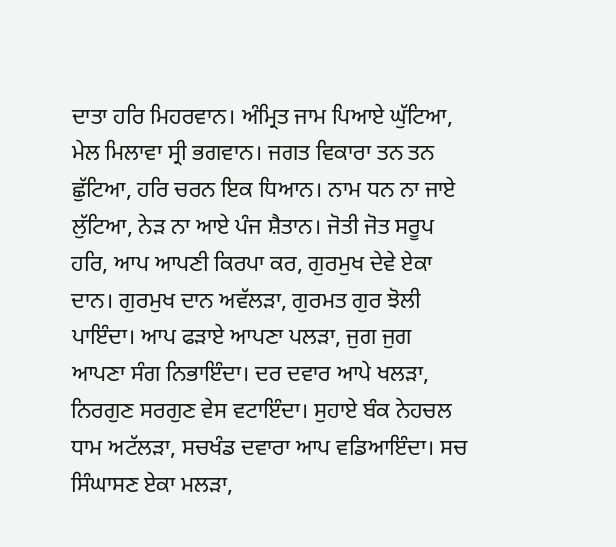ਦਾਤਾ ਹਰਿ ਮਿਹਰਵਾਨ। ਅੰਮ੍ਰਿਤ ਜਾਮ ਪਿਆਏ ਘੁੱਟਿਆ, ਮੇਲ ਮਿਲਾਵਾ ਸ੍ਰੀ ਭਗਵਾਨ। ਜਗਤ ਵਿਕਾਰਾ ਤਨ ਤਨ ਛੁੱਟਿਆ, ਹਰਿ ਚਰਨ ਇਕ ਧਿਆਨ। ਨਾਮ ਧਨ ਨਾ ਜਾਏ ਲੁੱਟਿਆ, ਨੇੜ ਨਾ ਆਏ ਪੰਜ ਸ਼ੈਤਾਨ। ਜੋਤੀ ਜੋਤ ਸਰੂਪ ਹਰਿ, ਆਪ ਆਪਣੀ ਕਿਰਪਾ ਕਰ, ਗੁਰਮੁਖ ਦੇਵੇ ਏਕਾ ਦਾਨ। ਗੁਰਮੁਖ ਦਾਨ ਅਵੱਲੜਾ, ਗੁਰਮਤ ਗੁਰ ਝੋਲੀ ਪਾਇੰਦਾ। ਆਪ ਫੜਾਏ ਆਪਣਾ ਪਲੜਾ, ਜੁਗ ਜੁਗ ਆਪਣਾ ਸੰਗ ਨਿਭਾਇੰਦਾ। ਦਰ ਦਵਾਰ ਆਪੇ ਖਲੜਾ, ਨਿਰਗੁਣ ਸਰਗੁਣ ਵੇਸ ਵਟਾਇੰਦਾ। ਸੁਹਾਏ ਬੰਕ ਨੇਹਚਲ ਧਾਮ ਅਟੱਲੜਾ, ਸਚਖੰਡ ਦਵਾਰਾ ਆਪ ਵਡਿਆਇੰਦਾ। ਸਚ ਸਿੰਘਾਸਣ ਏਕਾ ਮਲੜਾ,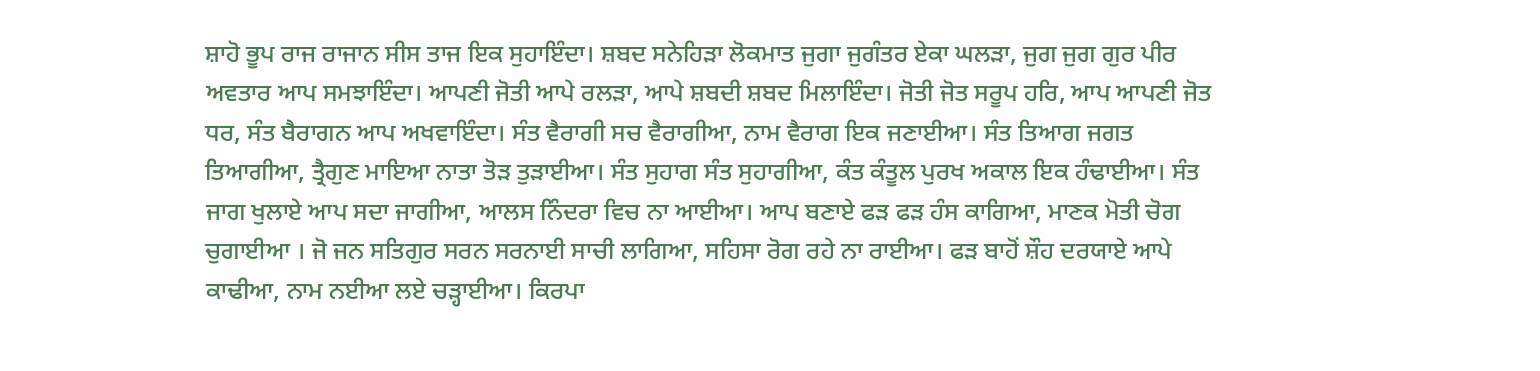ਸ਼ਾਹੋ ਭੂਪ ਰਾਜ ਰਾਜਾਨ ਸੀਸ ਤਾਜ ਇਕ ਸੁਹਾਇੰਦਾ। ਸ਼ਬਦ ਸਨੇਹਿੜਾ ਲੋਕਮਾਤ ਜੁਗਾ ਜੁਗੰਤਰ ਏਕਾ ਘਲੜਾ, ਜੁਗ ਜੁਗ ਗੁਰ ਪੀਰ ਅਵਤਾਰ ਆਪ ਸਮਝਾਇੰਦਾ। ਆਪਣੀ ਜੋਤੀ ਆਪੇ ਰਲੜਾ, ਆਪੇ ਸ਼ਬਦੀ ਸ਼ਬਦ ਮਿਲਾਇੰਦਾ। ਜੋਤੀ ਜੋਤ ਸਰੂਪ ਹਰਿ, ਆਪ ਆਪਣੀ ਜੋਤ ਧਰ, ਸੰਤ ਬੈਰਾਗਨ ਆਪ ਅਖਵਾਇੰਦਾ। ਸੰਤ ਵੈਰਾਗੀ ਸਚ ਵੈਰਾਗੀਆ, ਨਾਮ ਵੈਰਾਗ ਇਕ ਜਣਾਈਆ। ਸੰਤ ਤਿਆਗ ਜਗਤ ਤਿਆਗੀਆ, ਤ੍ਰੈਗੁਣ ਮਾਇਆ ਨਾਤਾ ਤੋੜ ਤੁੜਾਈਆ। ਸੰਤ ਸੁਹਾਗ ਸੰਤ ਸੁਹਾਗੀਆ, ਕੰਤ ਕੰਤੂਲ ਪੁਰਖ ਅਕਾਲ ਇਕ ਹੰਢਾਈਆ। ਸੰਤ ਜਾਗ ਖੁਲਾਏ ਆਪ ਸਦਾ ਜਾਗੀਆ, ਆਲਸ ਨਿੰਦਰਾ ਵਿਚ ਨਾ ਆਈਆ। ਆਪ ਬਣਾਏ ਫੜ ਫੜ ਹੰਸ ਕਾਗਿਆ, ਮਾਣਕ ਮੋਤੀ ਚੋਗ ਚੁਗਾਈਆ । ਜੋ ਜਨ ਸਤਿਗੁਰ ਸਰਨ ਸਰਨਾਈ ਸਾਚੀ ਲਾਗਿਆ, ਸਹਿਸਾ ਰੋਗ ਰਹੇ ਨਾ ਰਾਈਆ। ਫੜ ਬਾਹੋਂ ਸ਼ੌਹ ਦਰਯਾਏ ਆਪੇ ਕਾਢੀਆ, ਨਾਮ ਨਈਆ ਲਏ ਚੜ੍ਹਾਈਆ। ਕਿਰਪਾ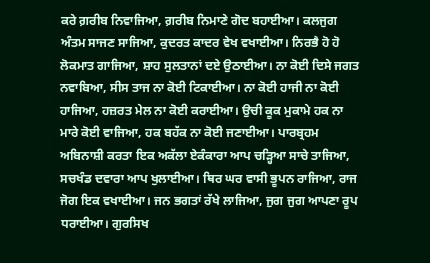ਕਰੇ ਗ਼ਰੀਬ ਨਿਵਾਜਿਆ, ਗ਼ਰੀਬ ਨਿਮਾਣੇ ਗੋਦ ਬਹਾਈਆ। ਕਲਜੁਗ ਅੰਤਮ ਸਾਜਣ ਸਾਜਿਆ, ਕੁਦਰਤ ਕਾਦਰ ਵੇਖ ਵਖਾਈਆ। ਨਿਰਭੈ ਹੋ ਹੋ ਲੋਕਮਾਤ ਗਾਜਿਆ, ਸ਼ਾਹ ਸੁਲਤਾਨਾਂ ਦਏ ਉਠਾਈਆ। ਨਾ ਕੋਈ ਦਿਸੇ ਜਗਤ ਨਵਾਬਿਆ, ਸੀਸ ਤਾਜ ਨਾ ਕੋਈ ਟਿਕਾਈਆ। ਨਾ ਕੋਈ ਹਾਜੀ ਨਾ ਕੋਈ ਹਾਜਿਆ, ਹਜ਼ਰਤ ਮੇਲ ਨਾ ਕੋਈ ਕਰਾਈਆ। ਉਚੀ ਕੂਕ ਮੁਕਾਮੇ ਹਕ ਨਾ ਮਾਰੇ ਕੋਈ ਵਾਜਿਆ, ਹਕ ਬਹੱਕ ਨਾ ਕੋਈ ਜਣਾਈਆ। ਪਾਰਬ੍ਰਹਮ ਅਬਿਨਾਸ਼ੀ ਕਰਤਾ ਇਕ ਅਕੱਲਾ ਏਕੰਕਾਰਾ ਆਪ ਚੜ੍ਹਿਆ ਸਾਚੇ ਤਾਜਿਆ, ਸਚਖੰਡ ਦਵਾਰਾ ਆਪ ਖੁਲਾਈਆ। ਥਿਰ ਘਰ ਵਾਸੀ ਭੂਪਨ ਰਾਜਿਆ, ਰਾਜ ਜੋਗ ਇਕ ਵਖਾਈਆ। ਜਨ ਭਗਤਾਂ ਰੱਖੇ ਲਾਜਿਆ, ਜੁਗ ਜੁਗ ਆਪਣਾ ਰੂਪ ਧਰਾਈਆ। ਗੁਰਸਿਖ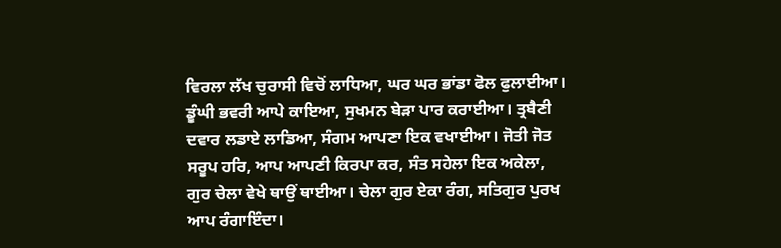ਵਿਰਲਾ ਲੱਖ ਚੁਰਾਸੀ ਵਿਚੋਂ ਲਾਧਿਆ, ਘਰ ਘਰ ਭਾਂਡਾ ਫੋਲ ਫੁਲਾਈਆ। ਡੂੰਘੀ ਭਵਰੀ ਆਪੇ ਕਾਇਆ, ਸੁਖਮਨ ਬੇੜਾ ਪਾਰ ਕਰਾਈਆ। ਤ੍ਰਬੈਣੀ ਦਵਾਰ ਲਡਾਏ ਲਾਡਿਆ, ਸੰਗਮ ਆਪਣਾ ਇਕ ਵਖਾਈਆ। ਜੋਤੀ ਜੋਤ ਸਰੂਪ ਹਰਿ, ਆਪ ਆਪਣੀ ਕਿਰਪਾ ਕਰ, ਸੰਤ ਸਹੇਲਾ ਇਕ ਅਕੇਲਾ, ਗੁਰ ਚੇਲਾ ਵੇਖੇ ਥਾਉਂ ਥਾਈਆ। ਚੇਲਾ ਗੁਰ ਏਕਾ ਰੰਗ, ਸਤਿਗੁਰ ਪੁਰਖ ਆਪ ਰੰਗਾਇੰਦਾ।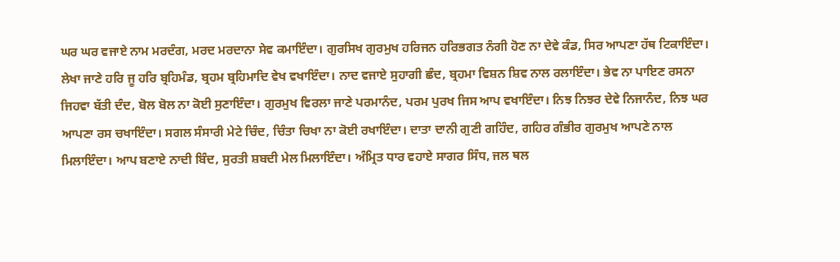ਘਰ ਘਰ ਵਜਾਏ ਨਾਮ ਮਰਦੰਗ, ਮਰਦ ਮਰਦਾਨਾ ਸੇਵ ਕਮਾਇੰਦਾ। ਗੁਰਸਿਖ ਗੁਰਮੁਖ ਹਰਿਜਨ ਹਰਿਭਗਤ ਨੰਗੀ ਹੋਣ ਨਾ ਦੇਵੇ ਕੰਡ, ਸਿਰ ਆਪਣਾ ਹੱਥ ਟਿਕਾਇੰਦਾ। ਲੇਖਾ ਜਾਣੇ ਹਰਿ ਜੂ ਹਰਿ ਬ੍ਰਹਿਮੰਡ, ਬ੍ਰਹਮ ਬ੍ਰਹਿਮਾਦਿ ਵੇਖ ਵਖਾਇੰਦਾ। ਨਾਦ ਵਜਾਏ ਸੁਹਾਗੀ ਛੰਦ, ਬ੍ਰਹਮਾ ਵਿਸ਼ਨ ਸ਼ਿਵ ਨਾਲ ਰਲਾਇੰਦਾ। ਭੇਵ ਨਾ ਪਾਇਣ ਰਸਨਾ ਜਿਹਵਾ ਬੱਤੀ ਦੰਦ, ਬੋਲ ਬੋਲ ਨਾ ਕੋਈ ਸੁਣਾਇੰਦਾ। ਗੁਰਮੁਖ ਵਿਰਲਾ ਜਾਣੇ ਪਰਮਾਨੰਦ, ਪਰਮ ਪੁਰਖ ਜਿਸ ਆਪ ਵਖਾਇੰਦਾ। ਨਿਝ ਨਿਝਰ ਦੇਵੇ ਨਿਜਾਨੰਦ, ਨਿਝ ਘਰ ਆਪਣਾ ਰਸ ਚਖਾਇੰਦਾ। ਸਗਲ ਸੰਸਾਰੀ ਮੇਟੇ ਚਿੰਦ, ਚਿੰਤਾ ਚਿਖਾ ਨਾ ਕੋਈ ਰਖਾਇੰਦਾ। ਦਾਤਾ ਦਾਨੀ ਗੁਣੀ ਗਹਿੰਦ, ਗਹਿਰ ਗੰਭੀਰ ਗੁਰਮੁਖ ਆਪਣੇ ਨਾਲ ਮਿਲਾਇੰਦਾ। ਆਪ ਬਣਾਏ ਨਾਦੀ ਬਿੰਦ, ਸੁਰਤੀ ਸ਼ਬਦੀ ਮੇਲ ਮਿਲਾਇੰਦਾ। ਅੰਮ੍ਰਿਤ ਧਾਰ ਵਹਾਏ ਸਾਗਰ ਸਿੰਧ, ਜਲ ਥਲ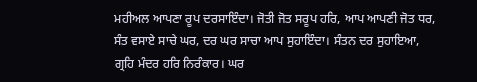ਮਹੀਅਲ ਆਪਣਾ ਰੂਪ ਦਰਸਾਇੰਦਾ। ਜੋਤੀ ਜੋਤ ਸਰੂਪ ਹਰਿ, ਆਪ ਆਪਣੀ ਜੋਤ ਧਰ, ਸੰਤ ਵਸਾਏ ਸਾਚੇ ਘਰ, ਦਰ ਘਰ ਸਾਚਾ ਆਪ ਸੁਹਾਇੰਦਾ। ਸੰਤਨ ਦਰ ਸੁਹਾਇਆ, ਗ੍ਰਹਿ ਮੰਦਰ ਹਰਿ ਨਿਰੰਕਾਰ। ਘਰ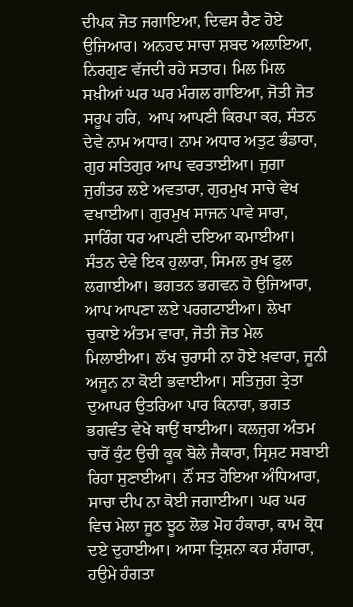ਦੀਪਕ ਜੋਤ ਜਗਾਇਆ, ਦਿਵਸ ਰੈਣ ਹੋਏ ਉਜਿਆਰ। ਅਨਹਦ ਸਾਚਾ ਸ਼ਬਦ ਅਲਾਇਆ, ਨਿਰਗੁਣ ਵੱਜਦੀ ਰਹੇ ਸਤਾਰ। ਮਿਲ ਮਿਲ ਸਖ਼ੀਆਂ ਘਰ ਘਰ ਮੰਗਲ ਗਾਇਆ, ਜੋਤੀ ਜੋਤ ਸਰੂਪ ਹਰਿ,  ਆਪ ਆਪਣੀ ਕਿਰਪਾ ਕਰ, ਸੰਤਨ ਦੇਵੇ ਨਾਮ ਅਧਾਰ। ਨਾਮ ਅਧਾਰ ਅਤੁਟ ਭੰਡਾਰਾ, ਗੁਰ ਸਤਿਗੁਰ ਆਪ ਵਰਤਾਈਆ। ਜੁਗਾ ਜੁਗੰਤਰ ਲਏ ਅਵਤਾਰਾ, ਗੁਰਮੁਖ ਸਾਚੇ ਵੇਖ ਵਖਾਈਆ। ਗੁਰਮੁਖ ਸਾਜਨ ਪਾਵੇ ਸਾਰਾ, ਸਾਰਿੰਗ ਧਰ ਆਪਣੀ ਦਇਆ ਕਮਾਈਆ। ਸੰਤਨ ਦੇਵੇ ਇਕ ਹੁਲਾਰਾ, ਸਿਮਲ ਰੁਖ ਫੁਲ ਲਗਾਈਆ। ਭਗਤਨ ਭਗਵਨ ਹੋ ਉਜਿਆਰਾ, ਆਪ ਆਪਣਾ ਲਏ ਪਰਗਟਾਈਆ। ਲੇਖਾ ਚੁਕਾਏ ਅੰਤਮ ਵਾਰਾ, ਜੋਤੀ ਜੋਤ ਮੇਲ ਮਿਲਾਈਆ। ਲੱਖ ਚੁਰਾਸੀ ਨਾ ਹੋਏ ਖ਼ਵਾਰਾ, ਜੂਨੀ ਅਜੂਨ ਨਾ ਕੋਈ ਭਵਾਈਆ। ਸਤਿਜੁਗ ਤ੍ਰੇਤਾ ਦੁਆਪਰ ਉਤਰਿਆ ਪਾਰ ਕਿਨਾਰਾ, ਭਗਤ ਭਗਵੰਤ ਵੇਖੇ ਥਾਉਂ ਥਾਈਆ। ਕਲਜੁਗ ਅੰਤਮ ਚਾਰੋਂ ਕੁੰਟ ਉਚੀ ਕੂਕ ਬੋਲੇ ਜੈਕਾਰਾ, ਸ੍ਰਿਸ਼ਟ ਸਬਾਈ ਰਿਹਾ ਸੁਣਾਈਆ। ਨੌਂ ਸਤ ਹੋਇਆ ਅੰਧਿਆਰਾ, ਸਾਚਾ ਦੀਪ ਨਾ ਕੋਈ ਜਗਾਈਆ। ਘਰ ਘਰ ਵਿਚ ਮੇਲਾ ਜੂਠ ਝੂਠ ਲੋਭ ਮੋਹ ਹੰਕਾਰਾ, ਕਾਮ ਕ੍ਰੋਧ ਦਏ ਦੁਹਾਈਆ। ਆਸਾ ਤ੍ਰਿਸ਼ਨਾ ਕਰ ਸ਼ੰਗਾਰਾ, ਹਉਮੇ ਹੰਗਤਾ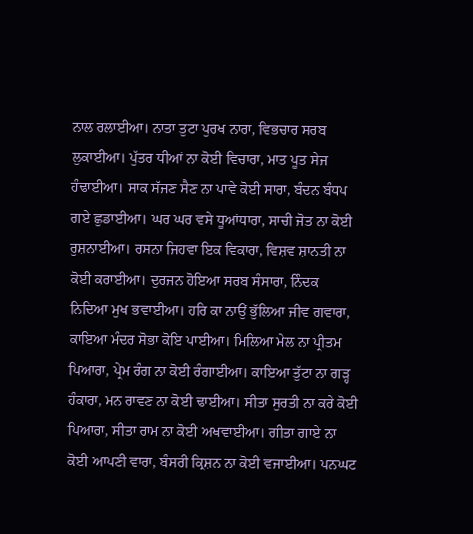ਨਾਲ ਰਲਾਈਆ। ਨਾਤਾ ਤੁਟਾ ਪੁਰਖ ਨਾਰਾ, ਵਿਭਚਾਰ ਸਰਬ ਲੁਕਾਈਆ। ਪੁੱਤਰ ਧੀਆਂ ਨਾ ਕੋਈ ਵਿਚਾਰਾ, ਮਾਤ ਪੂਤ ਸੇਜ ਹੰਢਾਈਆ। ਸਾਕ ਸੱਜਣ ਸੈਣ ਨਾ ਪਾਵੇ ਕੋਈ ਸਾਰਾ, ਬੰਦਨ ਬੰਧਪ ਗਏ ਛੁਡਾਈਆ। ਘਰ ਘਰ ਵਸੇ ਧੂਆਂਧਾਰਾ, ਸਾਚੀ ਜੋਤ ਨਾ ਕੋਈ ਰੁਸ਼ਨਾਈਆ। ਰਸਨਾ ਜਿਹਵਾ ਇਕ ਵਿਕਾਰਾ, ਵਿਸ਼ਵ ਸ਼ਾਨਤੀ ਨਾ ਕੋਈ ਕਰਾਈਆ। ਦੁਰਜਨ ਹੋਇਆ ਸਰਬ ਸੰਸਾਰਾ, ਨਿੰਦਕ ਨਿਦਿਆ ਮੁਖ ਭਵਾਈਆ। ਹਰਿ ਕਾ ਨਾਉਂ ਭੁੱਲਿਆ ਜੀਵ ਗਵਾਰਾ, ਕਾਇਆ ਮੰਦਰ ਸੋਭਾ ਕੋਇ ਪਾਈਆ। ਮਿਲਿਆ ਮੇਲ ਨਾ ਪ੍ਰੀਤਮ ਪਿਆਰਾ, ਪ੍ਰੇਮ ਰੰਗ ਨਾ ਕੋਈ ਰੰਗਾਈਆ। ਕਾਇਆ ਤੁੱਟਾ ਨਾ ਗੜ੍ਹ ਹੰਕਾਰਾ, ਮਨ ਰਾਵਣ ਨਾ ਕੋਈ ਢਾਈਆ। ਸੀਤਾ ਸੁਰਤੀ ਨਾ ਕਰੇ ਕੋਈ ਪਿਆਰਾ, ਸੀਤਾ ਰਾਮ ਨਾ ਕੋਈ ਅਖਵਾਈਆ। ਗੀਤਾ ਗਾਏ ਨਾ ਕੋਈ ਆਪਣੀ ਵਾਰਾ, ਬੰਸਰੀ ਕ੍ਰਿਸ਼ਨ ਨਾ ਕੋਈ ਵਜਾਈਆ। ਪਨਘਟ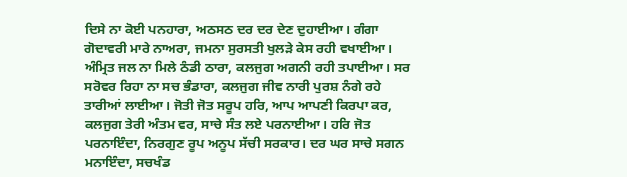ਦਿਸੇ ਨਾ ਕੋਈ ਪਨਹਾਰਾ, ਅਠਸਠ ਦਰ ਦਰ ਦੇਣ ਦੁਹਾਈਆ। ਗੰਗਾ ਗੋਦਾਵਰੀ ਮਾਰੇ ਨਾਅਰਾ, ਜਮਨਾ ਸੁਰਸਤੀ ਖੁਲੜੇ ਕੇਸ ਰਹੀ ਵਖਾਈਆ। ਅੰਮ੍ਰਿਤ ਜਲ ਨਾ ਮਿਲੇ ਠੰਡੀ ਠਾਰਾ, ਕਲਜੁਗ ਅਗਨੀ ਰਹੀ ਤਪਾਈਆ। ਸਰ ਸਰੋਵਰ ਰਿਹਾ ਨਾ ਸਚ ਭੰਡਾਰਾ, ਕਲਜੁਗ ਜੀਵ ਨਾਰੀ ਪੁਰਸ਼ ਨੰਗੇ ਰਹੇ ਤਾਰੀਆਂ ਲਾਈਆ। ਜੋਤੀ ਜੋਤ ਸਰੂਪ ਹਰਿ, ਆਪ ਆਪਣੀ ਕਿਰਪਾ ਕਰ, ਕਲਜੁਗ ਤੇਰੀ ਅੰਤਮ ਵਰ, ਸਾਚੇ ਸੰਤ ਲਏ ਪਰਨਾਈਆ। ਹਰਿ ਜੋਤ ਪਰਨਾਇੰਦਾ, ਨਿਰਗੁਣ ਰੂਪ ਅਨੂਪ ਸੱਚੀ ਸਰਕਾਰ। ਦਰ ਘਰ ਸਾਚੇ ਸਗਨ ਮਨਾਇੰਦਾ, ਸਚਖੰਡ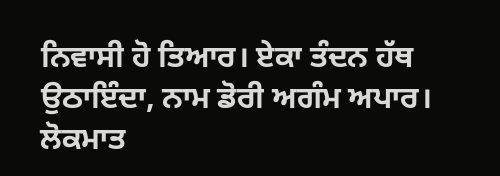ਨਿਵਾਸੀ ਹੋ ਤਿਆਰ। ਏਕਾ ਤੰਦਨ ਹੱਥ ਉਠਾਇੰਦਾ, ਨਾਮ ਡੋਰੀ ਅਗੰਮ ਅਪਾਰ। ਲੋਕਮਾਤ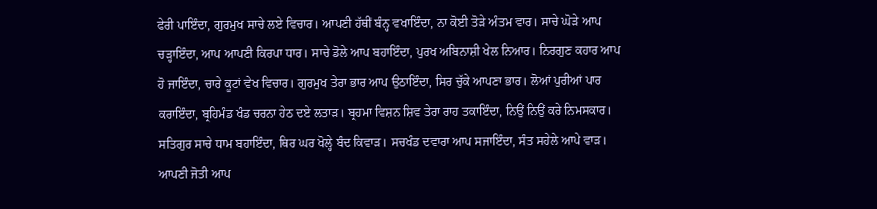ਫੇਰੀ ਪਾਇੰਦਾ, ਗੁਰਮੁਖ ਸਾਚੇ ਲਏ ਵਿਚਾਰ। ਆਪਣੀ ਹੱਥੀਂ ਬੰਨ੍ਹ ਵਖਾਇੰਦਾ, ਨਾ ਕੋਈ ਤੋੜੇ ਅੰਤਮ ਵਾਰ। ਸਾਚੇ ਘੋੜੇ ਆਪ ਚੜ੍ਹਾਇੰਦਾ, ਆਪ ਆਪਣੀ ਕਿਰਪਾ ਧਾਰ। ਸਾਚੇ ਡੋਲੇ ਆਪ ਬਹਾਇੰਦਾ, ਪੁਰਖ ਅਬਿਨਾਸ਼ੀ ਖੇਲ ਨਿਆਰ। ਨਿਰਗੁਣ ਕਹਾਰ ਆਪ ਹੋ ਜਾਇੰਦਾ, ਚਾਰੇ ਕੂਟਾਂ ਵੇਖ ਵਿਚਾਰ। ਗੁਰਮੁਖ ਤੇਰਾ ਭਾਰ ਆਪ ਉਠਾਇੰਦਾ, ਸਿਰ ਚੁੱਕੇ ਆਪਣਾ ਭਾਰ। ਲੋਆਂ ਪੁਰੀਆਂ ਪਾਰ ਕਰਾਇੰਦਾ, ਬ੍ਰਹਿਮੰਡ ਖੰਡ ਚਰਨਾ ਹੇਠ ਦਏ ਲਤਾੜ। ਬ੍ਰਹਮਾ ਵਿਸ਼ਨ ਸ਼ਿਵ ਤੇਰਾ ਰਾਹ ਤਕਾਇੰਦਾ, ਨਿਉਂ ਨਿਉਂ ਕਰੇ ਨਿਮਸਕਾਰ। ਸਤਿਗੁਰ ਸਾਚੇ ਧਾਮ ਬਹਾਇੰਦਾ, ਥਿਰ ਘਰ ਖੋਲ੍ਹੇ ਬੰਦ ਕਿਵਾੜ। ਸਚਖੰਡ ਦਵਾਰਾ ਆਪ ਸਜਾਇੰਦਾ, ਸੰਤ ਸਹੇਲੇ ਆਪੇ ਵਾੜ। ਆਪਣੀ ਜੋਤੀ ਆਪ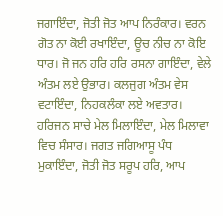ਜਗਾਇੰਦਾ, ਜੋਤੀ ਜੋਤ ਆਪ ਨਿਰੰਕਾਰ। ਵਰਨ ਗੋਤ ਨਾ ਕੋਈ ਰਖਾਇੰਦਾ, ਊਚ ਨੀਚ ਨਾ ਕੋਇ ਧਾਰ। ਜੋ ਜਨ ਹਰਿ ਹਰਿ ਰਸਨਾ ਗਾਇੰਦਾ, ਵੇਲੇ ਅੰਤਮ ਲਏ ਉਭਾਰ। ਕਲਜੁਗ ਅੰਤਮ ਵੇਸ ਵਟਾਇੰਦਾ, ਨਿਹਕਲੰਕਾ ਲਏ ਅਵਤਾਰ। ਹਰਿਜਨ ਸਾਚੇ ਮੇਲ ਮਿਲਾਇੰਦਾ, ਮੇਲ ਮਿਲਾਵਾ ਵਿਚ ਸੰਸਾਰ। ਜਗਤ ਜਗਿਆਸੂ ਪੰਧ ਮੁਕਾਇੰਦਾ, ਜੋਤੀ ਜੋਤ ਸਰੂਪ ਹਰਿ, ਆਪ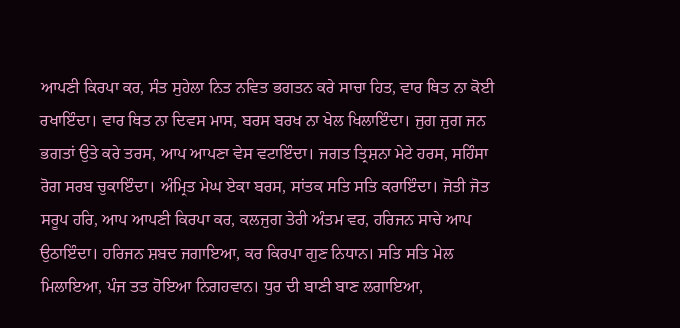ਆਪਣੀ ਕਿਰਪਾ ਕਰ, ਸੰਤ ਸੁਹੇਲਾ ਨਿਤ ਨਵਿਤ ਭਗਤਨ ਕਰੇ ਸਾਚਾ ਹਿਤ, ਵਾਰ ਥਿਤ ਨਾ ਕੋਈ ਰਖਾਇੰਦਾ। ਵਾਰ ਥਿਤ ਨਾ ਦਿਵਸ ਮਾਸ, ਬਰਸ ਬਰਖ ਨਾ ਖੇਲ ਖਿਲਾਇੰਦਾ। ਜੁਗ ਜੁਗ ਜਨ ਭਗਤਾਂ ਉਤੇ ਕਰੇ ਤਰਸ, ਆਪ ਆਪਣਾ ਵੇਸ ਵਟਾਇੰਦਾ। ਜਗਤ ਤ੍ਰਿਸ਼ਨਾ ਮੇਟੇ ਹਰਸ, ਸਹਿੰਸਾ ਰੋਗ ਸਰਬ ਚੁਕਾਇੰਦਾ। ਅੰਮ੍ਰਿਤ ਮੇਘ ਏਕਾ ਬਰਸ, ਸਾਂਤਕ ਸਤਿ ਸਤਿ ਕਰਾਇੰਦਾ। ਜੋਤੀ ਜੋਤ ਸਰੂਪ ਹਰਿ, ਆਪ ਆਪਣੀ ਕਿਰਪਾ ਕਰ, ਕਲਜੁਗ ਤੇਰੀ ਅੰਤਮ ਵਰ, ਹਰਿਜਨ ਸਾਚੇ ਆਪ ਉਠਾਇੰਦਾ। ਹਰਿਜਨ ਸ਼ਬਦ ਜਗਾਇਆ, ਕਰ ਕਿਰਪਾ ਗੁਣ ਨਿਧਾਨ। ਸਤਿ ਸਤਿ ਮੇਲ ਮਿਲਾਇਆ, ਪੰਜ ਤਤ ਹੋਇਆ ਨਿਗਹਵਾਨ। ਧੁਰ ਦੀ ਬਾਣੀ ਬਾਣ ਲਗਾਇਆ,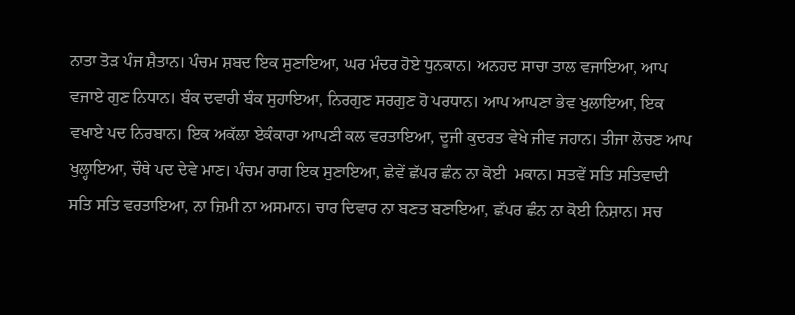ਨਾਤਾ ਤੋੜ ਪੰਜ ਸ਼ੈਤਾਨ। ਪੰਚਮ ਸ਼ਬਦ ਇਕ ਸੁਣਾਇਆ, ਘਰ ਮੰਦਰ ਹੋਏ ਧੁਨਕਾਨ। ਅਨਹਦ ਸਾਚਾ ਤਾਲ ਵਜਾਇਆ, ਆਪ ਵਜਾਏ ਗੁਣ ਨਿਧਾਨ। ਬੰਕ ਦਵਾਰੀ ਬੰਕ ਸੁਹਾਇਆ, ਨਿਰਗੁਣ ਸਰਗੁਣ ਹੋ ਪਰਧਾਨ। ਆਪ ਆਪਣਾ ਭੇਵ ਖੁਲਾਇਆ, ਇਕ ਵਖਾਏ ਪਦ ਨਿਰਬਾਨ। ਇਕ ਅਕੱਲਾ ਏਕੰਕਾਰਾ ਆਪਣੀ ਕਲ ਵਰਤਾਇਆ, ਦੂਜੀ ਕੁਦਰਤ ਵੇਖੇ ਜੀਵ ਜਹਾਨ। ਤੀਜਾ ਲੋਚਣ ਆਪ ਖੁਲ੍ਹਾਇਆ, ਚੌਥੇ ਪਦ ਦੇਵੇ ਮਾਣ। ਪੰਚਮ ਰਾਗ ਇਕ ਸੁਣਾਇਆ, ਛੇਵੇਂ ਛੱਪਰ ਛੰਨ ਨਾ ਕੋਈ  ਮਕਾਨ। ਸਤਵੇਂ ਸਤਿ ਸਤਿਵਾਦੀ ਸਤਿ ਸਤਿ ਵਰਤਾਇਆ, ਨਾ ਜ਼ਿਮੀ ਨਾ ਅਸਮਾਨ। ਚਾਰ ਦਿਵਾਰ ਨਾ ਬਣਤ ਬਣਾਇਆ, ਛੱਪਰ ਛੰਨ ਨਾ ਕੋਈ ਨਿਸ਼ਾਨ। ਸਚ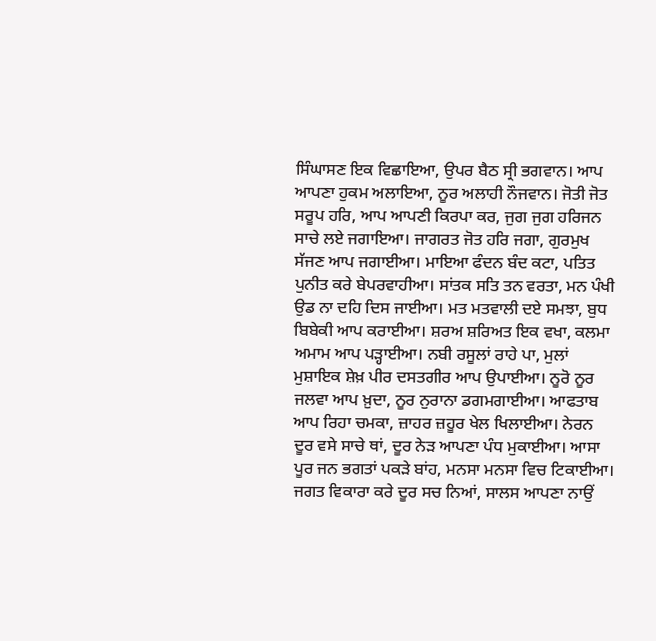ਸਿੰਘਾਸਣ ਇਕ ਵਿਛਾਇਆ, ਉਪਰ ਬੈਠ ਸ੍ਰੀ ਭਗਵਾਨ। ਆਪ ਆਪਣਾ ਹੁਕਮ ਅਲਾਇਆ, ਨੂਰ ਅਲਾਹੀ ਨੌਜਵਾਨ। ਜੋਤੀ ਜੋਤ ਸਰੂਪ ਹਰਿ, ਆਪ ਆਪਣੀ ਕਿਰਪਾ ਕਰ, ਜੁਗ ਜੁਗ ਹਰਿਜਨ ਸਾਚੇ ਲਏ ਜਗਾਇਆ। ਜਾਗਰਤ ਜੋਤ ਹਰਿ ਜਗਾ, ਗੁਰਮੁਖ ਸੱਜਣ ਆਪ ਜਗਾਈਆ। ਮਾਇਆ ਫੰਦਨ ਬੰਦ ਕਟਾ, ਪਤਿਤ ਪੁਨੀਤ ਕਰੇ ਬੇਪਰਵਾਹੀਆ। ਸਾਂਤਕ ਸਤਿ ਤਨ ਵਰਤਾ, ਮਨ ਪੰਖੀ ਉਡ ਨਾ ਦਹਿ ਦਿਸ ਜਾਈਆ। ਮਤ ਮਤਵਾਲੀ ਦਏ ਸਮਝਾ, ਬੁਧ ਬਿਬੇਕੀ ਆਪ ਕਰਾਈਆ। ਸ਼ਰਅ ਸ਼ਰਿਅਤ ਇਕ ਵਖਾ, ਕਲਮਾ ਅਮਾਮ ਆਪ ਪੜ੍ਹਾਈਆ। ਨਬੀ ਰਸੂਲਾਂ ਰਾਹੇ ਪਾ, ਮੁਲਾਂ ਮੁਸ਼ਾਇਕ ਸ਼ੇਖ਼ ਪੀਰ ਦਸਤਗੀਰ ਆਪ ਉਪਾਈਆ। ਨੂਰੋ ਨੂਰ ਜਲਵਾ ਆਪ ਖ਼ੁਦਾ, ਨੂਰ ਨੁਰਾਨਾ ਡਗਮਗਾਈਆ। ਆਫਤਾਬ ਆਪ ਰਿਹਾ ਚਮਕਾ, ਜ਼ਾਹਰ ਜ਼ਹੂਰ ਖੇਲ ਖਿਲਾਈਆ। ਨੇਰਨ ਦੂਰ ਵਸੇ ਸਾਚੇ ਥਾਂ, ਦੂਰ ਨੇੜ ਆਪਣਾ ਪੰਧ ਮੁਕਾਈਆ। ਆਸਾ ਪੂਰ ਜਨ ਭਗਤਾਂ ਪਕੜੇ ਬਾਂਹ, ਮਨਸਾ ਮਨਸਾ ਵਿਚ ਟਿਕਾਈਆ। ਜਗਤ ਵਿਕਾਰਾ ਕਰੇ ਦੂਰ ਸਚ ਨਿਆਂ, ਸਾਲਸ ਆਪਣਾ ਨਾਉਂ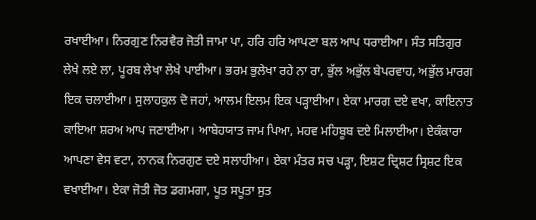ਰਖਾਈਆ। ਨਿਰਗੁਣ ਨਿਰਵੈਰ ਜੋਤੀ ਜਾਮਾ ਪਾ, ਹਰਿ ਹਰਿ ਆਪਣਾ ਬਲ ਆਪ ਧਰਾਈਆ। ਸੰਤ ਸਤਿਗੁਰ ਲੇਖੇ ਲਏ ਲਾ, ਪੂਰਬ ਲੇਖਾ ਲੇਖੇ ਪਾਈਆ। ਭਰਮ ਭੁਲੇਖਾ ਰਹੇ ਨਾ ਰਾ, ਭੁੱਲ ਅਭੁੱਲ ਬੇਪਰਵਾਹ, ਅਭੁੱਲ ਮਾਰਗ ਇਕ ਚਲਾਈਆ। ਸੁਲਾਹਕੁਲ ਦੋ ਜਹਾਂ, ਆਲਮ ਇਲਮ ਇਕ ਪੜ੍ਹਾਈਆ। ਏਕਾ ਮਾਰਗ ਦਏ ਵਖਾ, ਕਾਇਨਾਤ ਕਾਇਆ ਸ਼ਰਅ ਆਪ ਜਣਾਈਆ। ਆਬੇਹਯਾਤ ਜਾਮ ਪਿਆ, ਮਹਵ ਮਹਿਬੂਬ ਦਏ ਮਿਲਾਈਆ। ਏਕੰਕਾਰਾ ਆਪਣਾ ਵੇਸ ਵਟਾ, ਨਾਨਕ ਨਿਰਗੁਣ ਦਏ ਸਲਾਹੀਆ। ਏਕਾ ਮੰਤਰ ਸਚ ਪੜ੍ਹਾ, ਇਸ਼ਟ ਦ੍ਰਿਸ਼ਟ ਸ੍ਰਿਸ਼ਟ ਇਕ ਵਖਾਈਆ। ਏਕਾ ਜੋਤੀ ਜੋਤ ਡਗਮਗਾ, ਪੂਤ ਸਪੂਤਾ ਸੁਤ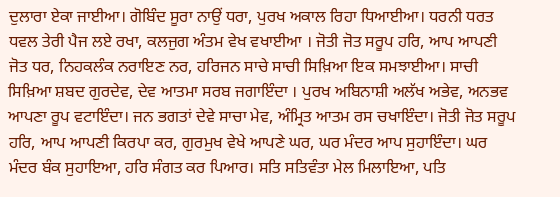ਦੁਲਾਰਾ ਏਕਾ ਜਾਈਆ। ਗੋਬਿੰਦ ਸੂਰਾ ਨਾਉਂ ਧਰਾ, ਪੁਰਖ ਅਕਾਲ ਰਿਹਾ ਧਿਆਈਆ। ਧਰਨੀ ਧਰਤ ਧਵਲ ਤੇਰੀ ਪੈਜ ਲਏ ਰਖਾ, ਕਲਜੁਗ ਅੰਤਮ ਵੇਖ ਵਖਾਈਆ । ਜੋਤੀ ਜੋਤ ਸਰੂਪ ਹਰਿ, ਆਪ ਆਪਣੀ ਜੋਤ ਧਰ, ਨਿਹਕਲੰਕ ਨਰਾਇਣ ਨਰ, ਹਰਿਜਨ ਸਾਚੇ ਸਾਚੀ ਸਿਖ਼ਿਆ ਇਕ ਸਮਝਾਈਆ। ਸਾਚੀ ਸਿਖ਼ਿਆ ਸ਼ਬਦ ਗੁਰਦੇਵ, ਦੇਵ ਆਤਮਾ ਸਰਬ ਜਗਾਇੰਦਾ । ਪੁਰਖ ਅਬਿਨਾਸ਼ੀ ਅਲੱਖ ਅਭੇਵ, ਅਨਭਵ ਆਪਣਾ ਰੂਪ ਵਟਾਇੰਦਾ। ਜਨ ਭਗਤਾਂ ਦੇਵੇ ਸਾਚਾ ਮੇਵ, ਅੰਮ੍ਰਿਤ ਆਤਮ ਰਸ ਚਖਾਇੰਦਾ। ਜੋਤੀ ਜੋਤ ਸਰੂਪ ਹਰਿ, ਆਪ ਆਪਣੀ ਕਿਰਪਾ ਕਰ, ਗੁਰਮੁਖ ਵੇਖੇ ਆਪਣੇ ਘਰ, ਘਰ ਮੰਦਰ ਆਪ ਸੁਹਾਇੰਦਾ। ਘਰ ਮੰਦਰ ਬੰਕ ਸੁਹਾਇਆ, ਹਰਿ ਸੰਗਤ ਕਰ ਪਿਆਰ। ਸਤਿ ਸਤਿਵੰਤਾ ਮੇਲ ਮਿਲਾਇਆ, ਪਤਿ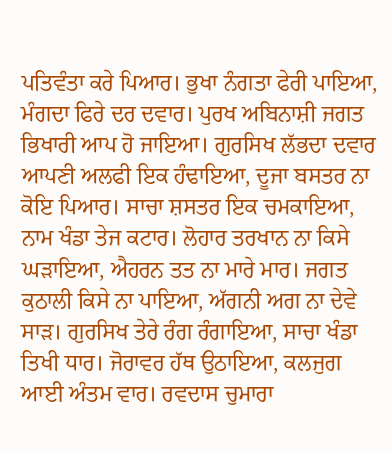ਪਤਿਵੰਤਾ ਕਰੇ ਪਿਆਰ। ਭੁਖਾ ਨੰਗਤਾ ਫੇਰੀ ਪਾਇਆ, ਮੰਗਦਾ ਫਿਰੇ ਦਰ ਦਵਾਰ। ਪੁਰਖ ਅਬਿਨਾਸ਼ੀ ਜਗਤ ਭਿਖਾਰੀ ਆਪ ਹੋ ਜਾਇਆ। ਗੁਰਸਿਖ ਲੱਭਦਾ ਦਵਾਰ ਆਪਣੀ ਅਲਫੀ ਇਕ ਹੰਢਾਇਆ, ਦੂਜਾ ਬਸਤਰ ਨਾ ਕੋਇ ਪਿਆਰ। ਸਾਚਾ ਸ਼ਸਤਰ ਇਕ ਚਮਕਾਇਆ, ਨਾਮ ਖੰਡਾ ਤੇਜ ਕਟਾਰ। ਲੋਹਾਰ ਤਰਖਾਨ ਨਾ ਕਿਸੇ ਘੜਾਇਆ, ਐਹਰਨ ਤਤ ਨਾ ਮਾਰੇ ਮਾਰ। ਜਗਤ ਕੁਠਾਲੀ ਕਿਸੇ ਨਾ ਪਾਇਆ, ਅੱਗਨੀ ਅਗ ਨਾ ਦੇਵੇ ਸਾੜ। ਗੁਰਸਿਖ ਤੇਰੇ ਰੰਗ ਰੰਗਾਇਆ, ਸਾਚਾ ਖੰਡਾ ਤਿਖੀ ਧਾਰ। ਜੋਰਾਵਰ ਹੱਥ ਉਠਾਇਆ, ਕਲਜੁਗ ਆਈ ਅੰਤਮ ਵਾਰ। ਰਵਦਾਸ ਚੁਮਾਰਾ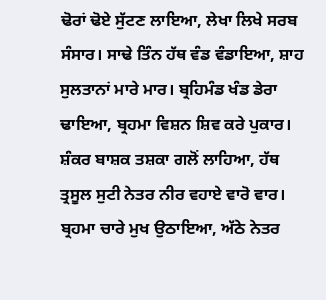ਢੋਰਾਂ ਢੋਏ ਸੁੱਟਣ ਲਾਇਆ, ਲੇਖਾ ਲਿਖੇ ਸਰਬ ਸੰਸਾਰ। ਸਾਢੇ ਤਿੰਨ ਹੱਥ ਵੰਡ ਵੰਡਾਇਆ, ਸ਼ਾਹ ਸੁਲਤਾਨਾਂ ਮਾਰੇ ਮਾਰ। ਬ੍ਰਹਿਮੰਡ ਖੰਡ ਡੇਰਾ ਢਾਇਆ, ਬ੍ਰਹਮਾ ਵਿਸ਼ਨ ਸ਼ਿਵ ਕਰੇ ਪੁਕਾਰ। ਸ਼ੰਕਰ ਬਾਸ਼ਕ ਤਸ਼ਕਾ ਗਲੋਂ ਲਾਹਿਆ, ਹੱਥ ਤ੍ਰਸੂਲ ਸੁਟੀ ਨੇਤਰ ਨੀਰ ਵਹਾਏ ਵਾਰੋ ਵਾਰ। ਬ੍ਰਹਮਾ ਚਾਰੇ ਮੁਖ ਉਠਾਇਆ, ਅੱਠੇ ਨੇਤਰ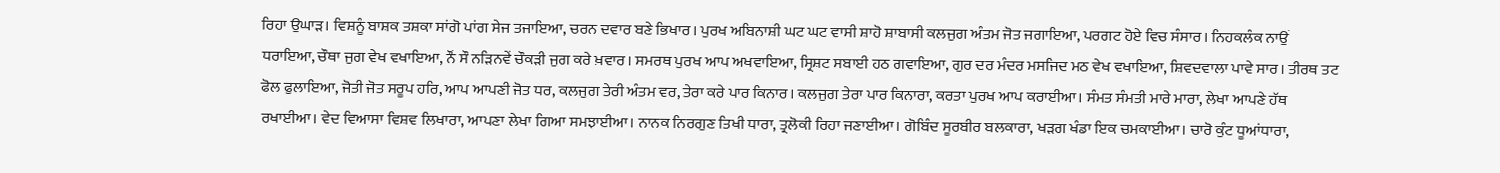ਰਿਹਾ ਉਘਾੜ। ਵਿਸ਼ਨੂੰ ਬਾਸ਼ਕ ਤਸ਼ਕਾ ਸਾਂਗੋ ਪਾਂਗ ਸੇਜ ਤਜਾਇਆ, ਚਰਨ ਦਵਾਰ ਬਣੇ ਭਿਖਾਰ। ਪੁਰਖ ਅਬਿਨਾਸ਼ੀ ਘਟ ਘਟ ਵਾਸੀ ਸ਼ਾਹੋ ਸ਼ਾਬਾਸੀ ਕਲਜੁਗ ਅੰਤਮ ਜੋਤ ਜਗਾਇਆ, ਪਰਗਟ ਹੋਏ ਵਿਚ ਸੰਸਾਰ। ਨਿਹਕਲੰਕ ਨਾਉਂ ਧਰਾਇਆ, ਚੌਥਾ ਜੁਗ ਵੇਖ ਵਖਾਇਆ, ਨੌਂ ਸੌ ਨੜਿਨਵੇਂ ਚੌਕੜੀ ਜੁਗ ਕਰੇ ਖ਼ਵਾਰ। ਸਮਰਥ ਪੁਰਖ ਆਪ ਅਖਵਾਇਆ, ਸ੍ਰਿਸ਼ਟ ਸਬਾਈ ਹਠ ਗਵਾਇਆ, ਗੁਰ ਦਰ ਮੰਦਰ ਮਸਜਿਦ ਮਠ ਵੇਖ ਵਖਾਇਆ, ਸ਼ਿਵਦਵਾਲਾ ਪਾਵੇ ਸਾਰ। ਤੀਰਥ ਤਟ ਫੋਲ ਫੁਲਾਇਆ, ਜੋਤੀ ਜੋਤ ਸਰੂਪ ਹਰਿ, ਆਪ ਆਪਣੀ ਜੋਤ ਧਰ, ਕਲਜੁਗ ਤੇਰੀ ਅੰਤਮ ਵਰ, ਤੇਰਾ ਕਰੇ ਪਾਰ ਕਿਨਾਰ। ਕਲਜੁਗ ਤੇਰਾ ਪਾਰ ਕਿਨਾਰਾ, ਕਰਤਾ ਪੁਰਖ ਆਪ ਕਰਾਈਆ। ਸੰਮਤ ਸੰਮਤੀ ਮਾਰੇ ਮਾਰਾ, ਲੇਖਾ ਆਪਣੇ ਹੱਥ ਰਖਾਈਆ। ਵੇਦ ਵਿਆਸਾ ਵਿਸ਼ਵ ਲਿਖਾਰਾ, ਆਪਣਾ ਲੇਖਾ ਗਿਆ ਸਮਝਾਈਆ। ਨਾਨਕ ਨਿਰਗੁਣ ਤਿਖੀ ਧਾਰਾ, ਤ੍ਰਲੋਕੀ ਰਿਹਾ ਜਣਾਈਆ। ਗੋਬਿੰਦ ਸੂਰਬੀਰ ਬਲਕਾਰਾ, ਖੜਗ ਖੰਡਾ ਇਕ ਚਮਕਾਈਆ। ਚਾਰੋ ਕੁੰਟ ਧੂਆਂਧਾਰਾ,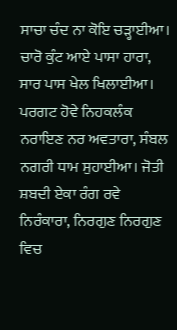ਸਾਚਾ ਚੰਦ ਨਾ ਕੋਇ ਚੜ੍ਹਾਈਆ। ਚਾਰੋ ਕੁੰਟ ਆਏ ਪਾਸਾ ਹਾਰਾ, ਸਾਰ ਪਾਸ ਖੇਲ ਖਿਲਾਈਆ। ਪਰਗਟ ਹੋਵੇ ਨਿਹਕਲੰਕ ਨਰਾਇਣ ਨਰ ਅਵਤਾਰਾ, ਸੰਬਲ ਨਗਰੀ ਧਾਮ ਸੁਹਾਈਆ। ਜੋਤੀ ਸ਼ਬਦੀ ਏਕਾ ਰੰਗ ਰਵੇ ਨਿਰੰਕਾਰਾ, ਨਿਰਗੁਣ ਨਿਰਗੁਣ ਵਿਚ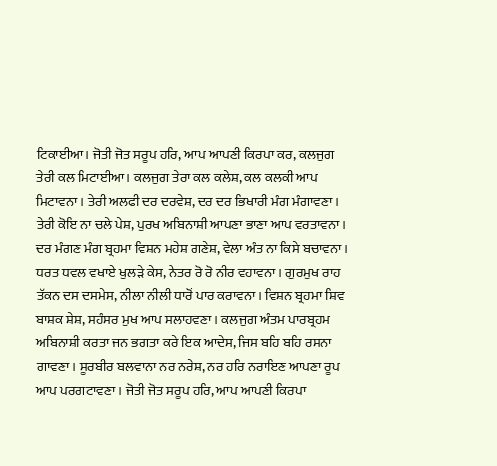ਟਿਕਾਈਆ। ਜੋਤੀ ਜੋਤ ਸਰੂਪ ਹਰਿ, ਆਪ ਆਪਣੀ ਕਿਰਪਾ ਕਰ, ਕਲਜੁਗ ਤੇਰੀ ਕਲ ਮਿਟਾਈਆ। ਕਲਜੁਗ ਤੇਰਾ ਕਲ ਕਲੇਸ਼, ਕਲ ਕਲਕੀ ਆਪ ਮਿਟਾਵਨਾ। ਤੇਰੀ ਅਲਫੀ ਦਰ ਦਰਵੇਸ਼, ਦਰ ਦਰ ਭਿਖਾਰੀ ਮੰਗ ਮੰਗਾਵਣਾ। ਤੇਰੀ ਕੋਇ ਨਾ ਚਲੇ ਪੇਸ਼, ਪੁਰਖ ਅਬਿਨਾਸ਼ੀ ਆਪਣਾ ਭਾਣਾ ਆਪ ਵਰਤਾਵਨਾ। ਦਰ ਮੰਗਣ ਮੰਗ ਬ੍ਰਹਮਾ ਵਿਸ਼ਨ ਮਹੇਸ਼ ਗਣੇਸ਼, ਵੇਲਾ ਅੰਤ ਨਾ ਕਿਸੇ ਬਚਾਵਨਾ। ਧਰਤ ਧਵਲ ਵਖਾਏ ਖੁਲੜੇ ਕੇਸ, ਨੇਤਰ ਰੋ ਰੋ ਨੀਰ ਵਹਾਵਨਾ। ਗੁਰਮੁਖ ਰਾਹ ਤੱਕਨ ਦਸ ਦਸਮੇਸ, ਨੀਲਾ ਨੀਲੀ ਧਾਰੋਂ ਪਾਰ ਕਰਾਵਨਾ। ਵਿਸ਼ਨ ਬ੍ਰਹਮਾ ਸ਼ਿਵ ਬਾਸ਼ਕ ਸ਼ੇਸ਼, ਸਹੰਸਰ ਮੁਖ ਆਪ ਸਲਾਹਵਣਾ। ਕਲਜੁਗ ਅੰਤਮ ਪਾਰਬ੍ਰਹਮ ਅਬਿਨਾਸ਼ੀ ਕਰਤਾ ਜਨ ਭਗਤਾ ਕਰੇ ਇਕ ਆਦੇਸ, ਜਿਸ ਬਹਿ ਬਹਿ ਰਸਨਾ ਗਾਵਣਾ। ਸੂਰਬੀਰ ਬਲਵਾਨਾ ਨਰ ਨਰੇਸ਼, ਨਰ ਹਰਿ ਨਰਾਇਣ ਆਪਣਾ ਰੂਪ ਆਪ ਪਰਗਟਾਵਣਾ। ਜੋਤੀ ਜੋਤ ਸਰੂਪ ਹਰਿ, ਆਪ ਆਪਣੀ ਕਿਰਪਾ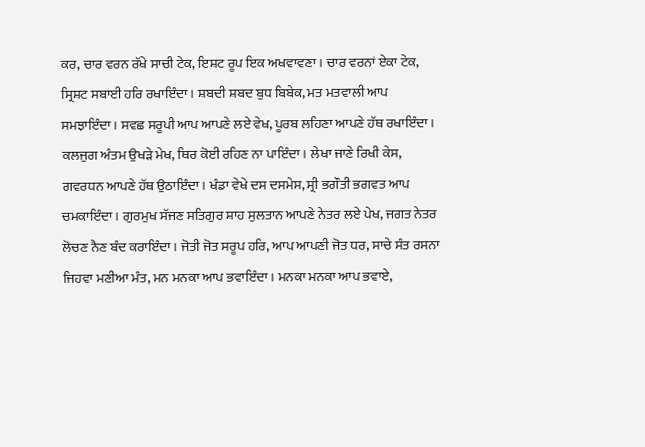ਕਰ, ਚਾਰ ਵਰਨ ਰੱਖੇ ਸਾਚੀ ਟੇਕ, ਇਸ਼ਟ ਰੂਪ ਇਕ ਅਖਵਾਵਣਾ। ਚਾਰ ਵਰਨਾਂ ਏਕਾ ਟੇਕ, ਸ੍ਰਿਸ਼ਟ ਸਬਾਈ ਹਰਿ ਰਖਾਇੰਦਾ। ਸ਼ਬਦੀ ਸ਼ਬਦ ਬੁਧ ਬਿਬੇਕ, ਮਤ ਮਤਵਾਲੀ ਆਪ ਸਮਝਾਇੰਦਾ। ਸਵਛ ਸਰੂਪੀ ਆਪ ਆਪਣੇ ਲਏ ਵੇਖ, ਪੂਰਬ ਲਹਿਣਾ ਆਪਣੇ ਹੱਥ ਰਖਾਇੰਦਾ। ਕਲਜੁਗ ਅੰਤਮ ਉਖੜੇ ਮੇਖ, ਥਿਰ ਕੋਈ ਰਹਿਣ ਨਾ ਪਾਇੰਦਾ। ਲੇਖਾ ਜਾਣੇ ਰਿਖੀ ਕੇਸ, ਗਵਰਧਨ ਆਪਣੇ ਹੱਥ ਉਠਾਇੰਦਾ। ਖੰਡਾ ਵੇਖੇ ਦਸ ਦਸਮੇਸ, ਸ੍ਰੀ ਭਗੌਤੀ ਭਗਵਤ ਆਪ ਚਮਕਾਇੰਦਾ। ਗੁਰਮੁਖ ਸੱਜਣ ਸਤਿਗੁਰ ਸ਼ਾਹ ਸੁਲਤਾਨ ਆਪਣੇ ਨੇਤਰ ਲਏ ਪੇਖ, ਜਗਤ ਨੇਤਰ ਲੋਚਣ ਨੈਣ ਬੰਦ ਕਰਾਇੰਦਾ। ਜੋਤੀ ਜੋਤ ਸਰੂਪ ਹਰਿ, ਆਪ ਆਪਣੀ ਜੋਤ ਧਰ, ਸਾਚੇ ਸੰਤ ਰਸਨਾ ਜਿਹਵਾ ਮਣੀਆ ਮੰਤ, ਮਨ ਮਨਕਾ ਆਪ ਭਵਾਇੰਦਾ। ਮਨਕਾ ਮਨਕਾ ਆਪ ਭਵਾਏ,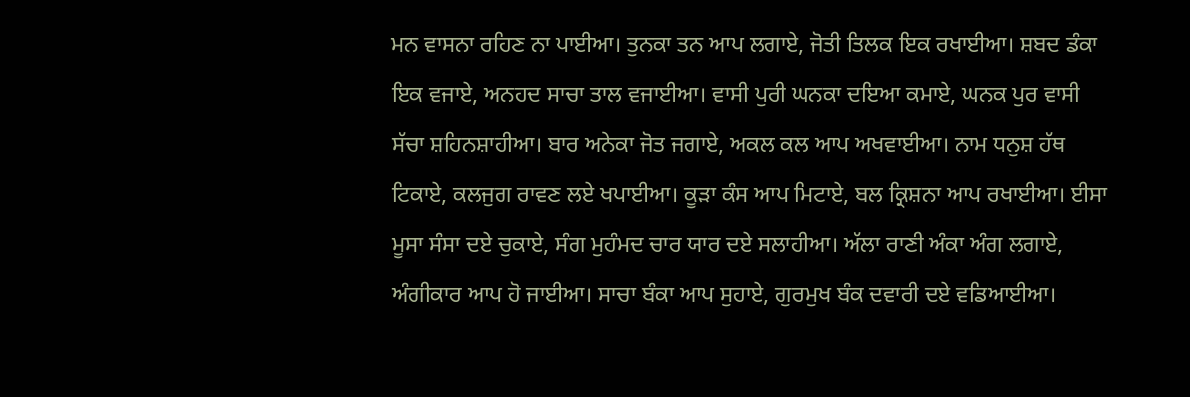ਮਨ ਵਾਸਨਾ ਰਹਿਣ ਨਾ ਪਾਈਆ। ਤੁਨਕਾ ਤਨ ਆਪ ਲਗਾਏ, ਜੋਤੀ ਤਿਲਕ ਇਕ ਰਖਾਈਆ। ਸ਼ਬਦ ਡੰਕਾ ਇਕ ਵਜਾਏ, ਅਨਹਦ ਸਾਚਾ ਤਾਲ ਵਜਾਈਆ। ਵਾਸੀ ਪੁਰੀ ਘਨਕਾ ਦਇਆ ਕਮਾਏ, ਘਨਕ ਪੁਰ ਵਾਸੀ ਸੱਚਾ ਸ਼ਹਿਨਸ਼ਾਹੀਆ। ਬਾਰ ਅਨੇਕਾ ਜੋਤ ਜਗਾਏ, ਅਕਲ ਕਲ ਆਪ ਅਖਵਾਈਆ। ਨਾਮ ਧਨੁਸ਼ ਹੱਥ ਟਿਕਾਏ, ਕਲਜੁਗ ਰਾਵਣ ਲਏ ਖਪਾਈਆ। ਕੂੜਾ ਕੰਸ ਆਪ ਮਿਟਾਏ, ਬਲ ਕ੍ਰਿਸ਼ਨਾ ਆਪ ਰਖਾਈਆ। ਈਸਾ ਮੂਸਾ ਸੰਸਾ ਦਏ ਚੁਕਾਏ, ਸੰਗ ਮੁਹੰਮਦ ਚਾਰ ਯਾਰ ਦਏ ਸਲਾਹੀਆ। ਅੱਲਾ ਰਾਣੀ ਅੰਕਾ ਅੰਗ ਲਗਾਏ, ਅੰਗੀਕਾਰ ਆਪ ਹੋ ਜਾਈਆ। ਸਾਚਾ ਬੰਕਾ ਆਪ ਸੁਹਾਏ, ਗੁਰਮੁਖ ਬੰਕ ਦਵਾਰੀ ਦਏ ਵਡਿਆਈਆ।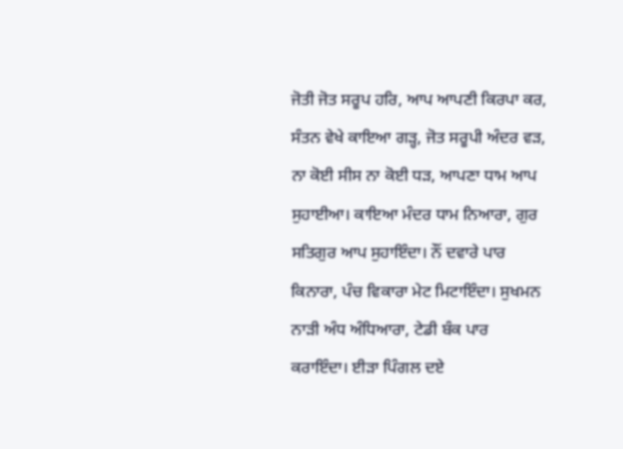ਜੋਤੀ ਜੋਤ ਸਰੂਪ ਹਰਿ, ਆਪ ਆਪਣੀ ਕਿਰਪਾ ਕਰ, ਸੰਤਨ ਵੇਖੇ ਕਾਇਆ ਗੜ੍ਹ, ਜੋਤ ਸਰੂਪੀ ਅੰਦਰ ਵੜ, ਨਾ ਕੋਈ ਸੀਸ ਨਾ ਕੋਈ ਧੜ, ਆਪਣਾ ਧਾਮ ਆਪ ਸੁਹਾਈਆ। ਕਾਇਆ ਮੰਦਰ ਧਾਮ ਨਿਆਰਾ, ਗੁਰ ਸਤਿਗੁਰ ਆਪ ਸੁਹਾਇੰਦਾ। ਨੌਂ ਦਵਾਰੇ ਪਾਰ ਕਿਨਾਰਾ, ਪੰਚ ਵਿਕਾਰਾ ਮੇਟ ਮਿਟਾਇੰਦਾ। ਸੁਖਮਨ ਨਾੜੀ ਅੰਧ ਅੰਧਿਆਰਾ, ਟੇਡੀ ਬੰਕ ਪਾਰ ਕਰਾਇੰਦਾ। ਈੜਾ ਪਿੰਗਲ ਦਏ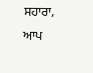ਸਹਾਰਾ, ਆਪ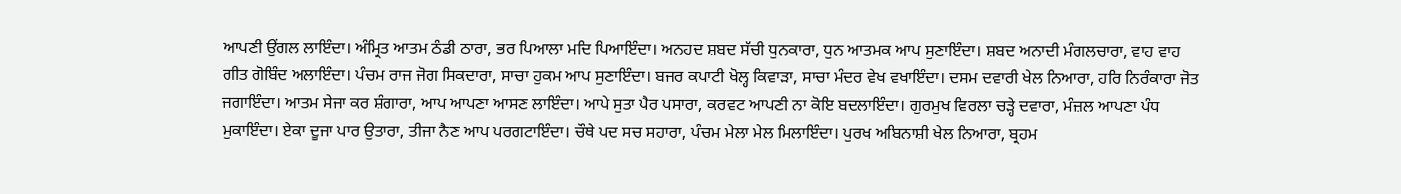ਆਪਣੀ ਉਂਗਲ ਲਾਇੰਦਾ। ਅੰਮ੍ਰਿਤ ਆਤਮ ਠੰਡੀ ਠਾਰਾ, ਭਰ ਪਿਆਲਾ ਮਦਿ ਪਿਆਇੰਦਾ। ਅਨਹਦ ਸ਼ਬਦ ਸੱਚੀ ਧੁਨਕਾਰਾ, ਧੁਨ ਆਤਮਕ ਆਪ ਸੁਣਾਇੰਦਾ। ਸ਼ਬਦ ਅਨਾਦੀ ਮੰਗਲਚਾਰਾ, ਵਾਹ ਵਾਹ ਗੀਤ ਗੋਬਿੰਦ ਅਲਾਇੰਦਾ। ਪੰਚਮ ਰਾਜ ਜੋਗ ਸਿਕਦਾਰਾ, ਸਾਚਾ ਹੁਕਮ ਆਪ ਸੁਣਾਇੰਦਾ। ਬਜਰ ਕਪਾਟੀ ਖੋਲ੍ਹ ਕਿਵਾੜਾ, ਸਾਚਾ ਮੰਦਰ ਵੇਖ ਵਖਾਇੰਦਾ। ਦਸਮ ਦਵਾਰੀ ਖੇਲ ਨਿਆਰਾ, ਹਰਿ ਨਿਰੰਕਾਰਾ ਜੋਤ ਜਗਾਇੰਦਾ। ਆਤਮ ਸੇਜਾ ਕਰ ਸ਼ੰਗਾਰਾ, ਆਪ ਆਪਣਾ ਆਸਣ ਲਾਇੰਦਾ। ਆਪੇ ਸੁਤਾ ਪੈਰ ਪਸਾਰਾ, ਕਰਵਟ ਆਪਣੀ ਨਾ ਕੋਇ ਬਦਲਾਇੰਦਾ। ਗੁਰਮੁਖ ਵਿਰਲਾ ਚੜ੍ਹੇ ਦਵਾਰਾ, ਮੰਜ਼ਲ ਆਪਣਾ ਪੰਧ ਮੁਕਾਇੰਦਾ। ਏਕਾ ਦੂਜਾ ਪਾਰ ਉਤਾਰਾ, ਤੀਜਾ ਨੈਣ ਆਪ ਪਰਗਟਾਇੰਦਾ। ਚੌਥੇ ਪਦ ਸਚ ਸਹਾਰਾ, ਪੰਚਮ ਮੇਲਾ ਮੇਲ ਮਿਲਾਇੰਦਾ। ਪੁਰਖ ਅਬਿਨਾਸ਼ੀ ਖੇਲ ਨਿਆਰਾ, ਬ੍ਰਹਮ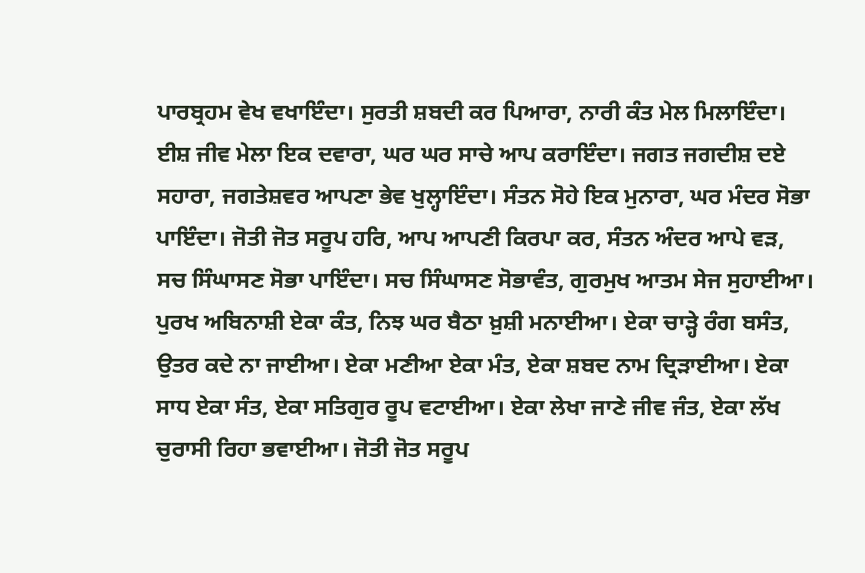ਪਾਰਬ੍ਰਹਮ ਵੇਖ ਵਖਾਇੰਦਾ। ਸੁਰਤੀ ਸ਼ਬਦੀ ਕਰ ਪਿਆਰਾ, ਨਾਰੀ ਕੰਤ ਮੇਲ ਮਿਲਾਇੰਦਾ। ਈਸ਼ ਜੀਵ ਮੇਲਾ ਇਕ ਦਵਾਰਾ, ਘਰ ਘਰ ਸਾਚੇ ਆਪ ਕਰਾਇੰਦਾ। ਜਗਤ ਜਗਦੀਸ਼ ਦਏ ਸਹਾਰਾ, ਜਗਤੇਸ਼ਵਰ ਆਪਣਾ ਭੇਵ ਖੁਲ੍ਹਾਇੰਦਾ। ਸੰਤਨ ਸੋਹੇ ਇਕ ਮੁਨਾਰਾ, ਘਰ ਮੰਦਰ ਸੋਭਾ ਪਾਇੰਦਾ। ਜੋਤੀ ਜੋਤ ਸਰੂਪ ਹਰਿ, ਆਪ ਆਪਣੀ ਕਿਰਪਾ ਕਰ, ਸੰਤਨ ਅੰਦਰ ਆਪੇ ਵੜ, ਸਚ ਸਿੰਘਾਸਣ ਸੋਭਾ ਪਾਇੰਦਾ। ਸਚ ਸਿੰਘਾਸਣ ਸੋਭਾਵੰਤ, ਗੁਰਮੁਖ ਆਤਮ ਸੇਜ ਸੁਹਾਈਆ। ਪੁਰਖ ਅਬਿਨਾਸ਼ੀ ਏਕਾ ਕੰਤ, ਨਿਝ ਘਰ ਬੈਠਾ ਖ਼ੁਸ਼ੀ ਮਨਾਈਆ। ਏਕਾ ਚਾੜ੍ਹੇ ਰੰਗ ਬਸੰਤ, ਉਤਰ ਕਦੇ ਨਾ ਜਾਈਆ। ਏਕਾ ਮਣੀਆ ਏਕਾ ਮੰਤ, ਏਕਾ ਸ਼ਬਦ ਨਾਮ ਦ੍ਰਿੜਾਈਆ। ਏਕਾ ਸਾਧ ਏਕਾ ਸੰਤ, ਏਕਾ ਸਤਿਗੁਰ ਰੂਪ ਵਟਾਈਆ। ਏਕਾ ਲੇਖਾ ਜਾਣੇ ਜੀਵ ਜੰਤ, ਏਕਾ ਲੱਖ ਚੁਰਾਸੀ ਰਿਹਾ ਭਵਾਈਆ। ਜੋਤੀ ਜੋਤ ਸਰੂਪ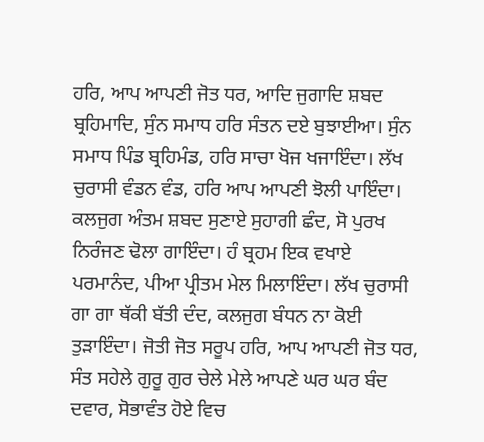ਹਰਿ, ਆਪ ਆਪਣੀ ਜੋਤ ਧਰ, ਆਦਿ ਜੁਗਾਦਿ ਸ਼ਬਦ ਬ੍ਰਹਿਮਾਦਿ, ਸੁੰਨ ਸਮਾਧ ਹਰਿ ਸੰਤਨ ਦਏ ਬੁਝਾਈਆ। ਸੁੰਨ ਸਮਾਧ ਪਿੰਡ ਬ੍ਰਹਿਮੰਡ, ਹਰਿ ਸਾਚਾ ਖੋਜ ਖਜਾਇੰਦਾ। ਲੱਖ ਚੁਰਾਸੀ ਵੰਡਨ ਵੰਡ, ਹਰਿ ਆਪ ਆਪਣੀ ਝੋਲੀ ਪਾਇੰਦਾ। ਕਲਜੁਗ ਅੰਤਮ ਸ਼ਬਦ ਸੁਣਾਏ ਸੁਹਾਗੀ ਛੰਦ, ਸੋ ਪੁਰਖ ਨਿਰੰਜਣ ਢੋਲਾ ਗਾਇੰਦਾ। ਹੰ ਬ੍ਰਹਮ ਇਕ ਵਖਾਏ ਪਰਮਾਨੰਦ, ਪੀਆ ਪ੍ਰੀਤਮ ਮੇਲ ਮਿਲਾਇੰਦਾ। ਲੱਖ ਚੁਰਾਸੀ ਗਾ ਗਾ ਥੱਕੀ ਬੱਤੀ ਦੰਦ, ਕਲਜੁਗ ਬੰਧਨ ਨਾ ਕੋਈ ਤੁੜਾਇੰਦਾ। ਜੋਤੀ ਜੋਤ ਸਰੂਪ ਹਰਿ, ਆਪ ਆਪਣੀ ਜੋਤ ਧਰ, ਸੰਤ ਸਹੇਲੇ ਗੁਰੂ ਗੁਰ ਚੇਲੇ ਮੇਲੇ ਆਪਣੇ ਘਰ ਘਰ ਬੰਦ ਦਵਾਰ, ਸੋਭਾਵੰਤ ਹੋਏ ਵਿਚ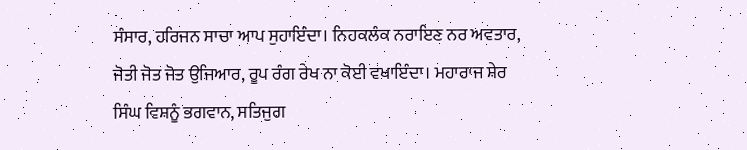ਸੰਸਾਰ, ਹਰਿਜਨ ਸਾਚਾ ਆਪ ਸੁਹਾਇੰਦਾ। ਨਿਹਕਲੰਕ ਨਰਾਇਣ ਨਰ ਅਵਤਾਰ, ਜੋਤੀ ਜੋਤ ਜੋਤ ਉਜਿਆਰ, ਰੂਪ ਰੰਗ ਰੇਖ ਨਾ ਕੋਈ ਵਖਾਇੰਦਾ। ਮਹਾਰਾਜ ਸ਼ੇਰ ਸਿੰਘ ਵਿਸ਼ਨੂੰ ਭਗਵਾਨ, ਸਤਿਜੁਗ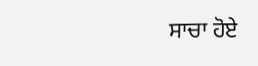ਸਾਚਾ ਹੋਏ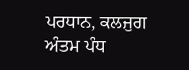ਪਰਧਾਨ, ਕਲਜੁਗ ਅੰਤਮ ਪੰਧ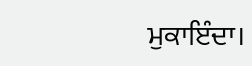ਮੁਕਾਇੰਦਾ।